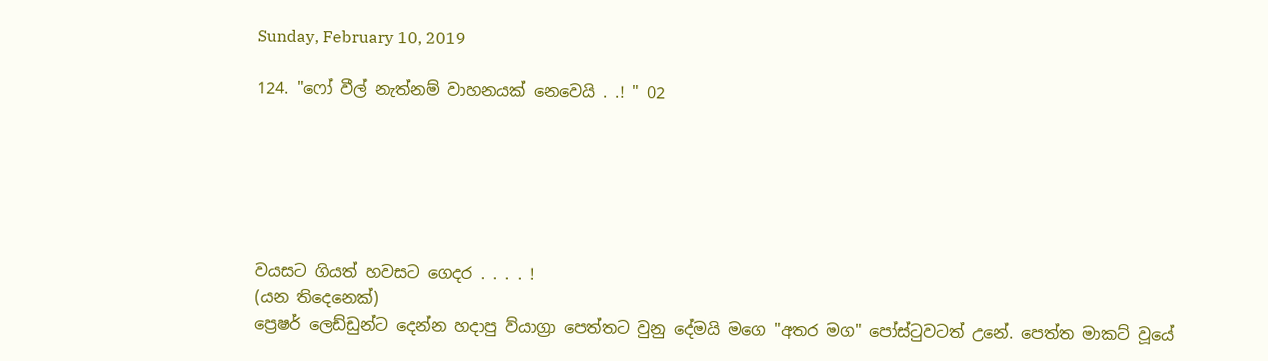Sunday, February 10, 2019

124. "ෆෝ වීල් නැත්නම් වාහනයක් නෙවෙයි . .! " 02






වයසට ගියත් හවසට ගෙදර . . . . !
(යන තිදෙනෙක්)
ප්‍රෙෂර් ලෙඩ්ඩුන්ට දෙන්න හදාපු ව්යාග්‍රා පෙත්තට වුනු දේමයි මගෙ "අතර මග" පෝස්ටුවටත් උනේ. පෙත්ත මාකට් වූයේ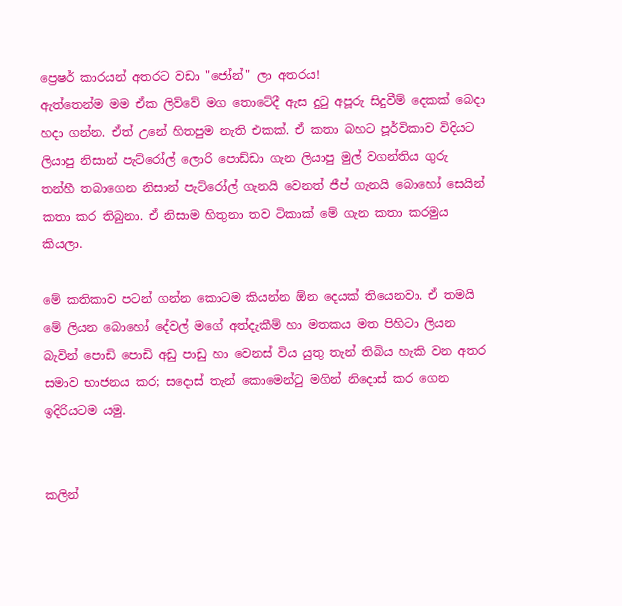ප්‍රෙෂර් කාරයන් අතරට වඩා "ජෝන්" ලා අතරය!
ඇත්තෙන්ම මම ඒක ලිව්වේ මග තොටේදී ඇස දුටු අපූරු සිදුවීම් දෙකක් බෙදා හදා ගන්න. ඒත් උනේ හිතපුම නැති එකක්. ඒ කතා බහට පූර්විකාව විදියට ලියාපු නිසාන් පැට්රෝල් ලොරි පොඩ්ඩා ගැන ලියාපු මුල් වගන්තිය ගුරු තන්හී තබාගෙන නිසාන් පැට්රෝල් ගැනයි වෙනත් ජීප් ගැනයි බොහෝ සෙයින් කතා කර තිබුනා. ඒ නිසාම හිතුනා තව ටිකාක් මේ ගැන කතා කරමුය කියලා.

මේ කතිකාව පටන් ගන්න කොටම කියන්න ඕන දෙයක් තියෙනවා. ඒ තමයි මේ ලියන බොහෝ දේවල් මගේ අත්දැකීම් හා මතකය මත පිහිටා ලියන බැවින් පොඩි පොඩි අඩු පාඩු හා වෙනස් විය යුතු තැන් තිබිය හැකි වන අතර සමාව භාජනය කර; සදොස් තැන් කොමෙන්ටු මගින් නිදොස් කර ගෙන ඉදිරියටම යමු.


කලින්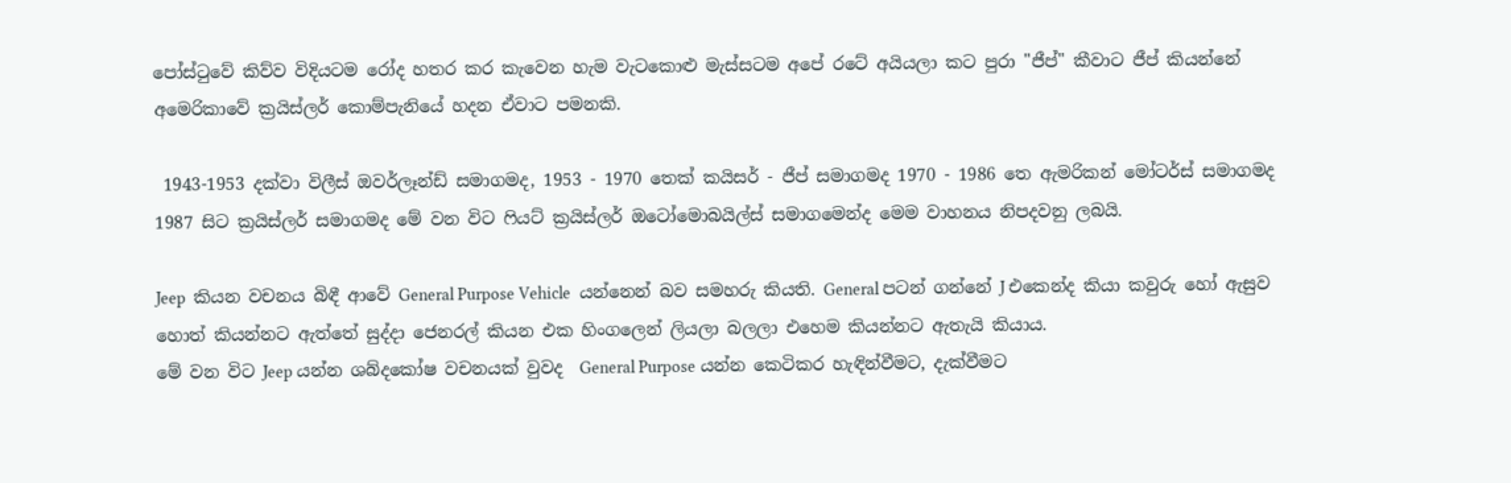පෝස්ටුවේ කිව්ව විදියටම රෝද හතර කර කැවෙන හැම වැටකොළු මැස්සටම අපේ රටේ අයියලා කට පුරා "ජීප්" කීවාට ජීප් කියන්නේ අමෙරිකාවේ ක්‍රයිස්ලර් කොම්පැනියේ හදන ඒවාට පමනකි.

 1943-1953 දක්වා විලීස් ඔවර්ලෑන්ඩ් සමාගමද, 1953 - 1970 තෙක් කයිසර් - ජීප් සමාගමද 1970 - 1986 තෙ ඇමරිකන් මෝටර්ස් සමාගමද 1987 සිට ක්‍රයිස්ලර් සමාගමද මේ වන විට ෆියට් ක්‍රයිස්ලර් ඔටෝමොබයිල්ස් සමාගමෙන්ද මෙම වාහනය නිපදවනු ලබයි.

Jeep  කියන වචනය බිඳී ආවේ General Purpose Vehicle  යන්නෙන් බව සමහරු කියති. General පටන් ගන්නේ J එකෙන්ද කියා කවුරු හෝ ඇසුව හොත් කියන්නට ඇත්තේ සුද්දා ජෙනරල් කියන එක හිංගලෙන් ලියලා බලලා එහෙම කියන්නට ඇතැයි කියාය.
මේ වන විට Jeep යන්න ශබ්දකෝෂ වචනයක් වුවද  General Purpose යන්න කෙටිකර හැඳින්වීමට, දැක්වීමට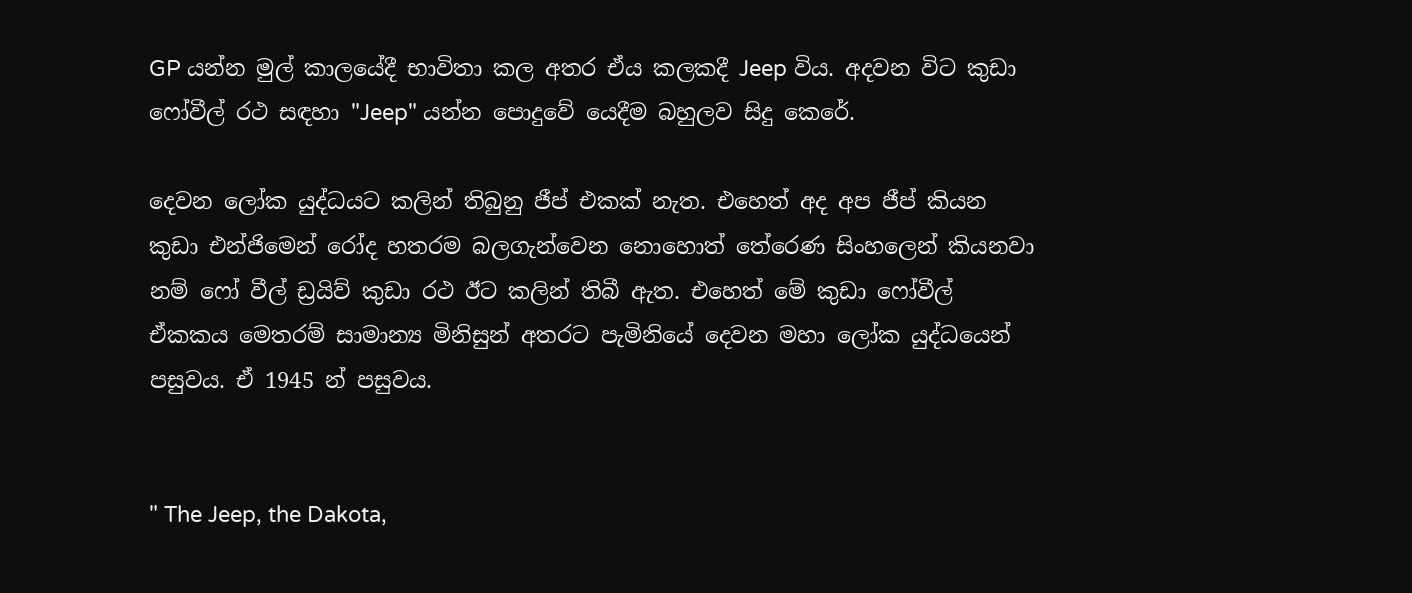GP යන්න මුල් කාලයේදී භාවිතා කල අතර ඒය කලකදී Jeep විය. අදවන විට කුඩා ෆෝවීල් රථ සඳහා "Jeep" යන්න පොදුවේ යෙදීම බහුලව සිදු කෙරේ.

දෙවන ලෝක යුද්ධයට කලින් තිබුනු ජීප් එකක් නැත. එහෙත් අද අප ජීප් කියන කුඩා එන්ජිමෙන් රෝද හතරම බලගැන්වෙන නොහොත් තේරෙණ සිංහලෙන් කියනවා නම් ෆෝ වීල් ඩ්‍රයිව් කුඩා රථ ඊට කලින් තිබී ඇත. එහෙත් මේ කුඩා ෆෝවීල් ඒකකය මෙතරම් සාමාන්‍ය මිනිසුන් අතරට පැමිනියේ දෙවන මහා ලෝක යුද්ධයෙන් පසුවය. ඒ 1945 න් පසුවය.


" The Jeep, the Dakota,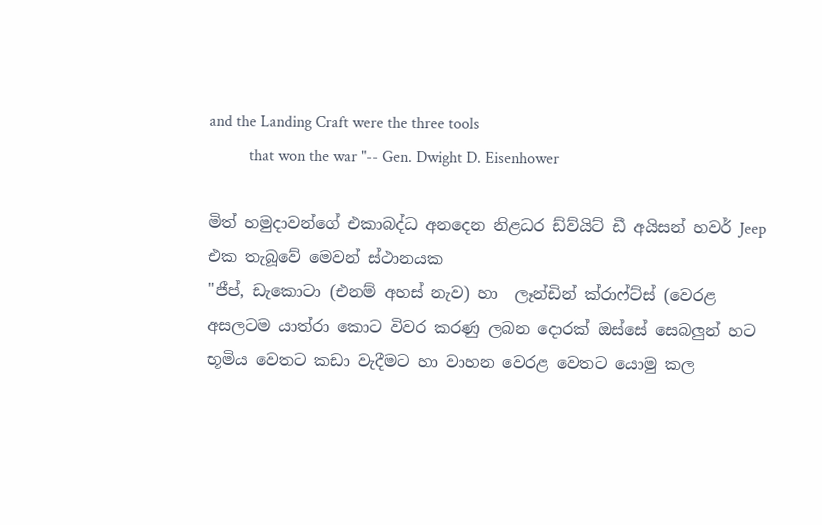and the Landing Craft were the three tools
          that won the war "-- Gen. Dwight D. Eisenhower

මිත් හමුදාවන්ගේ එකාබද්ධ අනදෙන නිළධර ඩ්ව්යිට් ඩී අයිසන් හවර් Jeep එක තැබූවේ මෙවන් ස්ථානයක
"ජීප්, ඩැකොටා (එනම් අහස් නැව) හා  ලෑන්ඩින් ක්රාෆ්ට්ස් (වෙරළ අසලටම යාත්රා කොට විවර කරණු ලබන දොරක් ඔස්සේ සෙබලුන් හට භූමිය වෙතට කඩා වැදීමට හා වාහන වෙරළ වෙතට යොමු කල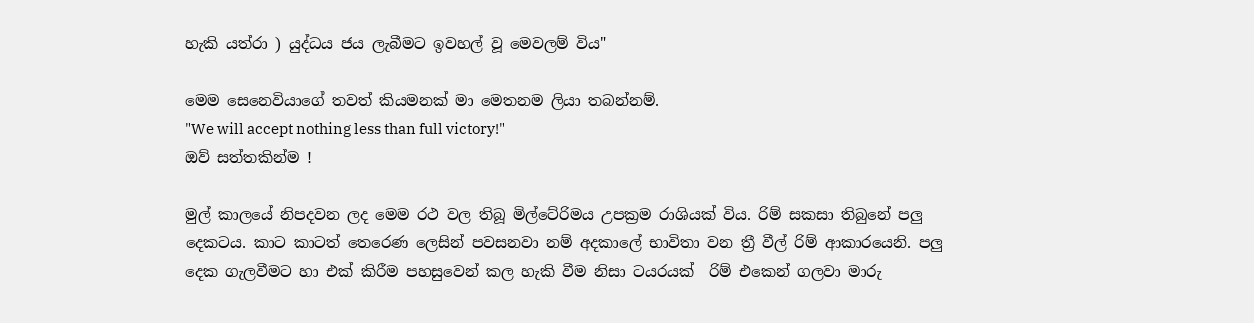හැකි යත්රා ) යුද්ධය ජය ලැබීමට ඉවහල් වූ මෙවලම් විය"

මෙම සෙනෙවියාගේ තවත් කියමනක් මා මෙතනම ලියා තබන්නම්.
"We will accept nothing less than full victory!"
ඔව් සත්තකින්ම !

මුල් කාලයේ නිපදවන ලද මෙම රථ වල තිබූ මිල්ටේරිමය උපක්‍රම රාශියක් විය. රිම් සකසා තිබුනේ පලු දෙකටය. කාට කාටත් තෙරෙණ ලෙසින් පවසනවා නම් අදකාලේ භාවිතා වන ත්‍රී වීල් රිම් ආකාරයෙනි. පලු දෙක ගැලවීමට හා එක් කිරීම පහසුවෙන් කල හැකි වීම නිසා ටයරයක්  රිම් එකෙන් ගලවා මාරු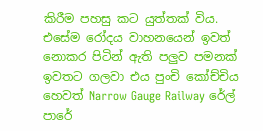කිරීම පහසු කට යුත්තක් විය. එසේම රෝදය වාහනයෙන් ඉවත් නොකර පිටින් ඇති පලුව පමනක් ඉවතට ගලවා එය පුංචි කෝච්චිය හෙවත් Narrow Gauge Railway රේල් පාරේ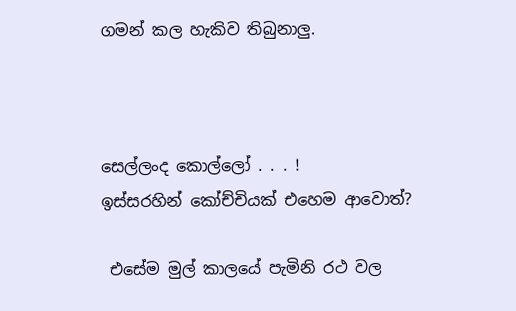ගමන් කල හැකිව තිබුනාලු.



සෙල්ලංද කොල්ලෝ . . . !
ඉස්සරහින් කෝච්චියක් එහෙම ආවොත්?

 එසේම මුල් කාලයේ පැමිනි රථ වල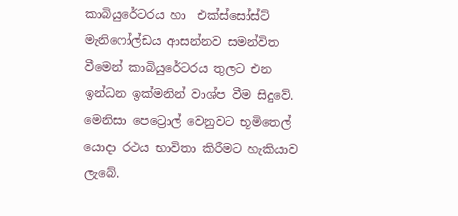කාබියුරේටරය හා  එක්ස්සෝස්ට් මැනිෆෝල්ඩය ආසන්නව සමන්විත වීමෙන් කාබියුරේටරය තුලට එන ඉන්ධන ඉක්මනින් වාශ්ප වීම සිදුවේ. මෙනිසා පෙට්‍රොල් වෙනුවට භූමිතෙල් යොදා රථය භාවිතා කිරීමට හැකියාව ලැබේ.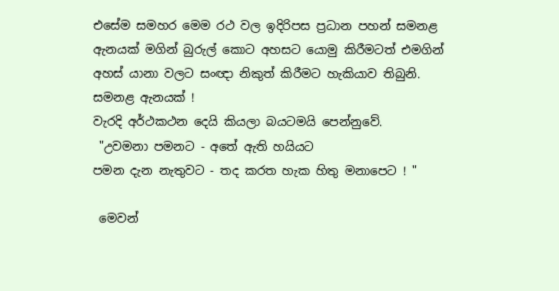එසේම සමහර මෙම රථ වල ඉදිරිපස ප්‍රධාන පහන් සමනළ ඇනයක් මගින් බුරුල් කොට අහසට යොමු කිරීමටත් එමගින් අහස් යානා වලට සංඥා නිකුත් කිරීමට හැකියාව තිබුනි.
සමනළ ඇනයක් !
වැරදි අර්ථකථන දෙයි කියලා බයටමයි පෙන්නුවේ.
 "උවමනා පමනට - අතේ ඇති හයියට
පමන දැන නැතුවට - තද කරත හැක හිතු මනාපෙට ! "

 මෙවන්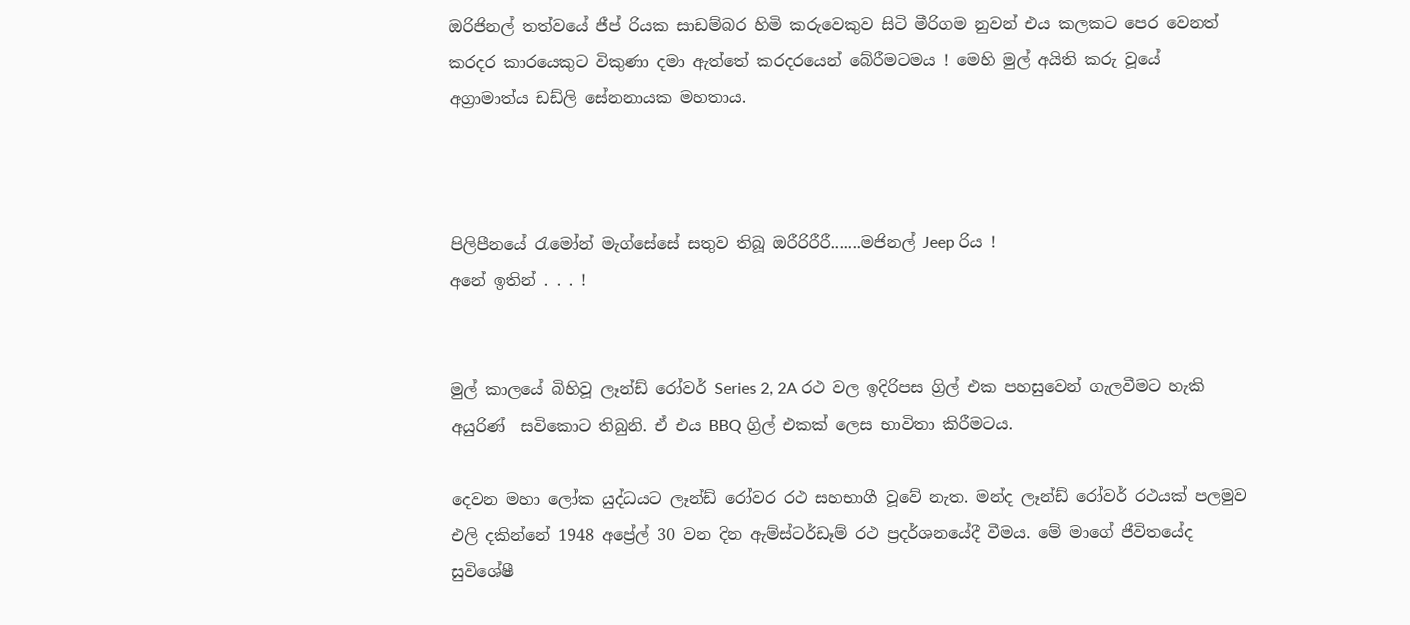ඔරිජිනල් තත්වයේ ජීප් රියක සාඩම්බර හිමි කරුවෙකුව සිටි මීරිගම නුවන් එය කලකට පෙර වෙනත් කරදර කාරයෙකුට විකුණා දමා ඇත්තේ කරදරයෙන් බේරීමටමය ! මෙහි මුල් අයිති කරු වූයේ අග්‍රාමාත්ය ඩඩ්ලි සේනනායක මහතාය.



පිලිපීනයේ රැමෝන් මැග්සේසේ සතුව තිබූ ඔරීරිරීරී.......මජිනල් Jeep රිය !
අනේ ඉතින් . . . !


මුල් කාලයේ බිහිවූ ලෑන්ඩ් රෝවර් Series 2, 2A රථ වල ඉදිරිපස ග්‍රිල් එක පහසුවෙන් ගැලවීමට හැකි අයුරිණ්  සවිකොට තිබුනි. ඒ එය BBQ ග්‍රිල් එකක් ලෙස භාවිතා කිරීමටය.

දෙවන මහා ලෝක යුද්ධයට ලෑන්ඩ් රෝවර රථ සහභාගී වූවේ නැත. මන්ද ලෑන්ඩ් රෝවර් රථයක් පලමුව එලි දකින්නේ 1948 අප්‍රේල් 30 වන දින ඇම්ස්ටර්ඩෑම් රථ ප්‍රදර්ශනයේදී වීමය. මේ මාගේ ජීවිතයේද සුවිශේෂී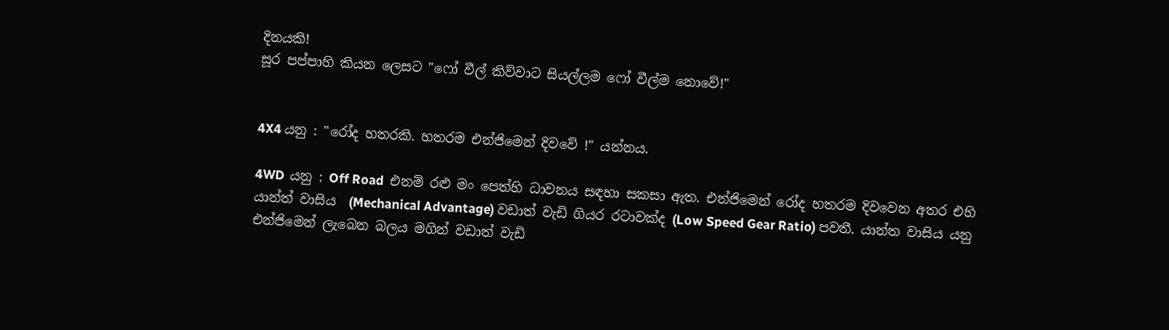දිනයකි!
සූර පප්පාහි කියන ලෙසට "ෆෝ වීල් කිව්වාට සියල්ලම ෆෝ වීල්ම නොවේ!"


4X4 යනු : "රෝද හතරකි. හතරම එන්ජිමෙන් දිවවේ !" යන්නය.

4WD  යනු : Off Road  එනම් රළු මං පෙත්හි ධාවනය සඳහා සකසා ඇත. එන්ජිමෙන් රෝද හතරම දිවවෙන අතර එහි යාන්ත් වාසිය  (Mechanical Advantage) වඩාත් වැඩි ගියර රටාවක්ද (Low Speed Gear Ratio) පවතී. යාන්ත වාසිය යනු එන්ජිමෙන් ලැබෙන බලය මගින් වඩාත් වැඩි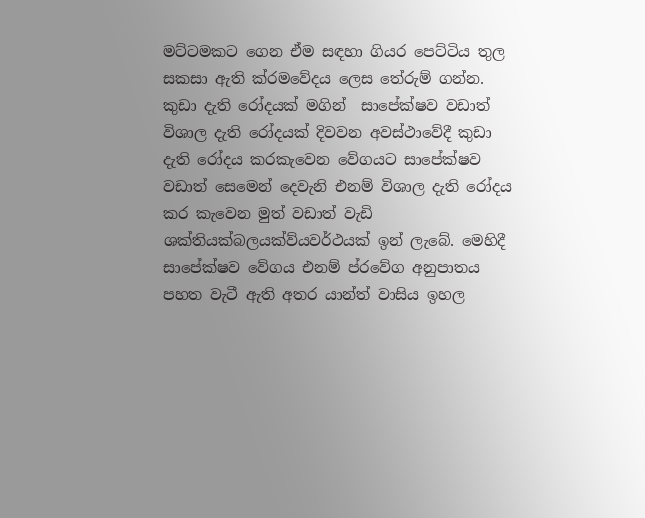මට්ටමකට ගෙන ඒම සඳහා ගියර පෙට්ටිය තුල සකසා ඇති ක්රමවේදය ලෙස තේරුම් ගන්න. කුඩා දැති රෝදයක් මගින්  සාපේක්ෂව වඩාත් විශාල දැති රෝදයක් දිවවන අවස්ථාවේදී කුඩා දැති රෝදය කරකැවෙන වේගයට සාපේක්ෂව වඩාත් සෙමෙන් දෙවැනි එනම් විශාල දැති රෝදය කර කැවෙන මුත් වඩාත් වැඩි ශක්තියක්බලයක්ව්යවර්ථයක් ඉන් ලැබේ. මෙහිදී සාපේක්ෂව වේගය එනම් ප්රවේග අනුපාතය පහත වැටී ඇති අතර යාන්ත් වාසිය ඉහල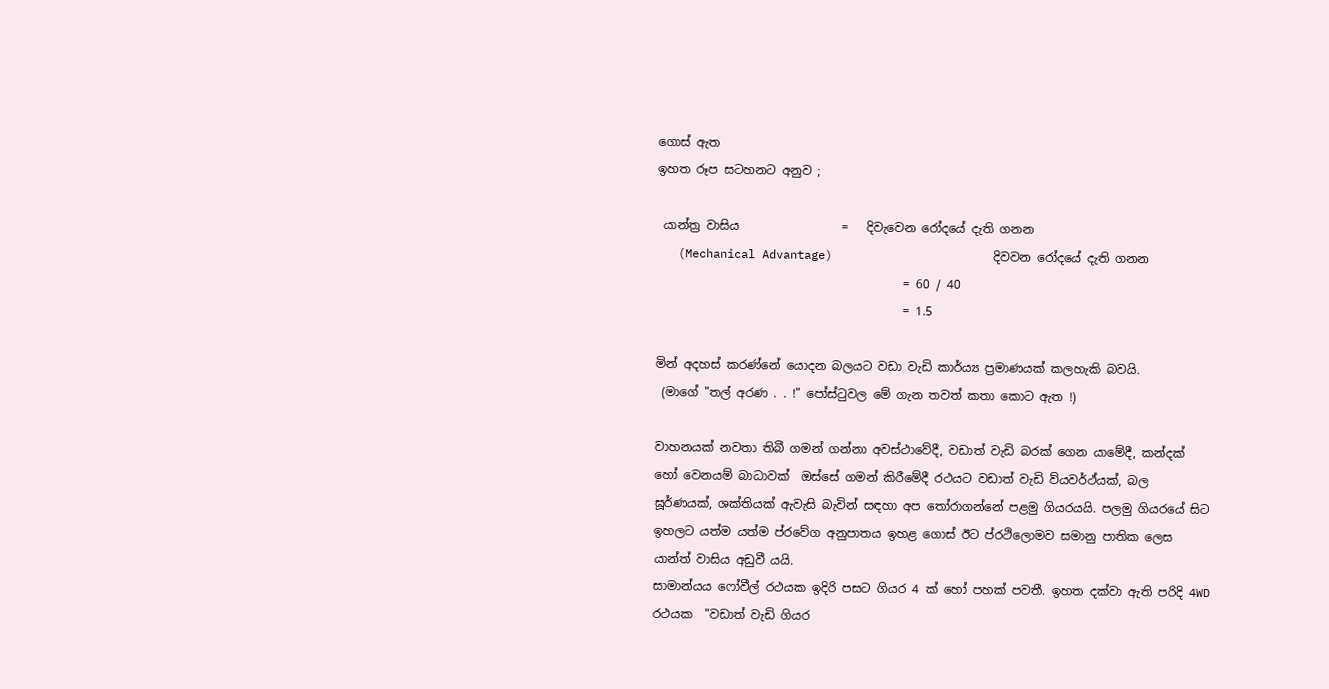ගොස් ඇත
ඉහත රූප සටහනට අනුව ;

 යාන්ත්‍ර වාසිය                 =   දිවැවෙන රෝදයේ දැති ගනන
   (Mechanical Advantage)                       දිවවන රෝදයේ දැති ගනන
                                         = 60 / 40
                                         = 1.5

මින් අදහස් කරණ්නේ යොදන බලයට වඩා වැඩි කාර්ය්‍ය ප්‍රමාණයක් කලහැකි බවයි.
 (මාගේ "තල් අරණ . . !" පෝස්ටුවල මේ ගැන තවත් කතා කොට ඇත !)

වාහනයක් නවතා තිබී ගමන් ගන්නා අවස්ථාවේදී, වඩාත් වැඩි බරක් ගෙන යාමේදී, කන්දක් හෝ වෙනයම් බාධාවක්  ඔස්සේ ගමන් කිරීමේදී රථයට වඩාත් වැඩි ව්යවර්ථ්යක්, බල ඝූර්ණයක්, ශක්තියක් ඇවැසි බැවින් සඳහා අප තෝරාගන්නේ පළමු ගියරයයි. පලමු ගියරයේ සිට ඉහලට යත්ම යත්ම ප්රවේග අනුපාතය ඉහළ ගොස් ඊට ප්රථිලොමව සමානු පාතික ලෙස යාන්ත් වාසිය අඩුවී යයි.
සාමාන්යය ෆෝවීල් රථයක ඉදිරි පසට ගියර 4 ක් හෝ පහක් පවතී. ඉහත දක්වා ඇති පරිදි 4WD රථයක  "වඩාත් වැඩි ගියර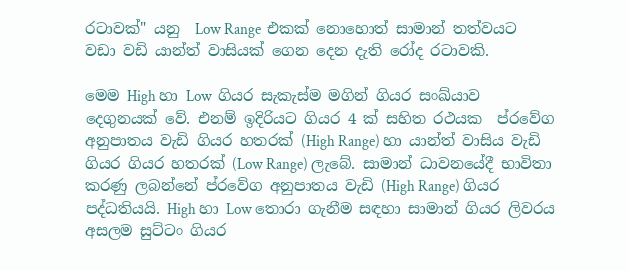රටාවක්" යනු  Low Range  එකක් නොහොත් සාමාන් තත්වයට වඩා වඩි යාන්ත් වාසියක් ගෙන දෙන දැති රෝද රටාවකි.

මෙම High හා Low  ගියර සැකැස්ම මගින් ගියර සංඛ්යාව දෙගුනයක් වේ. එනම් ඉදිරියට ගියර 4 ක් සහිත රථයක  ප්රවේග අනුපාතය වැඩි ගියර හතරක් (High Range) හා යාන්ත් වාසිය වැඩි ගියර ගියර හතරක් (Low Range) ලැබේ. සාමාන් ධාවනයේදී භාවිතා කරණු ලබන්නේ ප්රවේග අනුපාතය වැඩි (High Range) ගියර පද්ධතියයි. High හා Low තොරා ගැනීම සඳහා සාමාන් ගියර ලිවරය අසලම සුට්ටං ගියර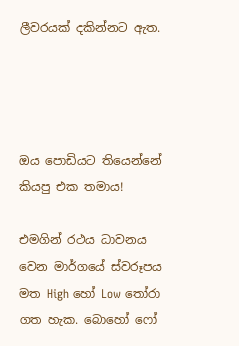ලීවරයක් දකින්නට ඇත.




ඔය පොඩියට තියෙන්නේ කියපු එක තමාය!

එමගින් රථය ධාවනය  වෙන මාර්ගයේ ස්වරූපය මත High හෝ Low තෝරා ගත හැක. බොහෝ ෆෝ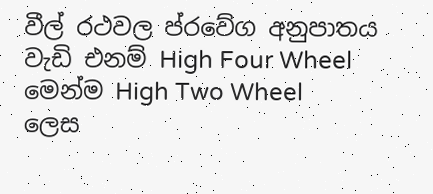වීල් රථවල ප්රවේග අනුපාතය වැඩි එනම් High Four Wheel මෙන්ම High Two Wheel  ලෙස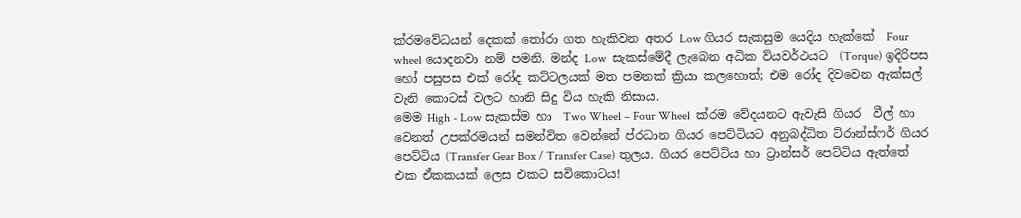ක්රමවේධයන් දෙකක් තෝරා ගත හැකිවන අතර Low ගියර සැකසුම යෙදිය හැක්කේ  Four wheel යොදනවා නම් පමනි. මන්ද Low  සැකස්මේදී ලැබෙන අධික ව්යවර්ථයට  (Torque) ඉදිරිපස හෝ පසුපස එක් රෝද කට්ටලයක් මත පමනක් ක්‍රියා කලහොත්; එම රෝද දිවවෙන ඇක්සල් වැනි කොටස් වලට හානි සිදු විය හැකි නිසාය.
මෙම High - Low සැකස්ම හා  Two Wheel – Four Wheel  ක්රම වේදයනට ඇවැසි ගියර  වීල් හා වෙනත් උපක්රමයන් සමන්විත වෙන්නේ ප්රධාන ගියර පෙට්ටියට අනුබද්ධිත ට්රාන්ස්ෆර් ගියර පෙට්ටිය (Transfer Gear Box / Transfer Case) තුලය. ගියර පෙට්ටිය හා ට්‍රාන්සර් පෙට්ටිය ඇත්තේ එක ඒකකයක් ලෙස එකට සවිකොටය!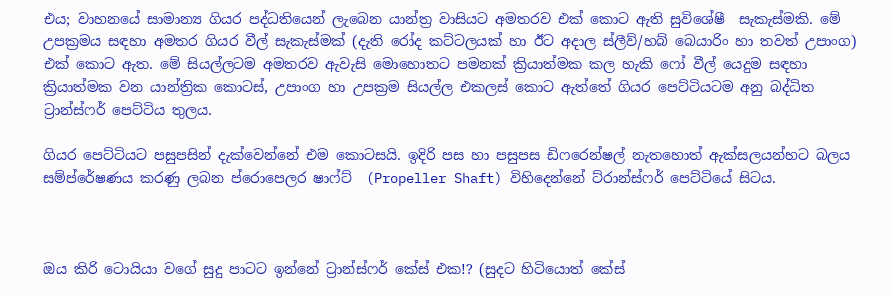එය; වාහනයේ සාමාන්‍ය ගියර පද්ධතියෙන් ලැබෙන යාන්ත්‍ර වාසියට අමතරව එක් කොට ඇති සුවිශේෂී  සැකැස්මකි. මේ උපක්‍රමය සඳහා අමතර ගියර වීල් සැකැස්මක් (දැති රෝද කට්ටලයක් හා ඊට අදාල ස්ලීව්/හබ් බෙයාරිං හා තවත් උපාංග) එක් කොට ඇත. මේ සියල්ලටම අමතරව ඇවැසි මොහොතට පමනක් ක්‍රියාත්මක කල හැකි ෆෝ වීල් යෙදුම සඳහා ක්‍රියාත්මක වන යාන්ත්‍රික කොටස්, උපාංග හා උපක්‍රම සියල්ල එකලස් කොට ඇත්තේ ගියර පෙට්ටියටම අනු බද්ධිත ට්‍රාන්ස්ෆර් පෙට්ටිය තුලය.

ගියර පෙට්ටියට පසුපසින් දැක්වෙන්නේ එම කොටසයි. ඉදිරි පස හා පසුපස ඩිෆරෙන්ෂල් නැතහොත් ඇක්සලයන්හට බලය සම්ප්රේෂණය කරණු ලබන ප්රොපෙලර ෂාෆ්ට්  (Propeller Shaft) විහිදෙන්නේ ට්රාන්ස්ෆර් පෙට්ටියේ සිටය.



ඔය කිරි ටොයියා වගේ සුදු පාටට ඉන්නේ ට්‍රාන්ස්ෆර් කේස් එක!? (සුදට හිටියොත් කේස්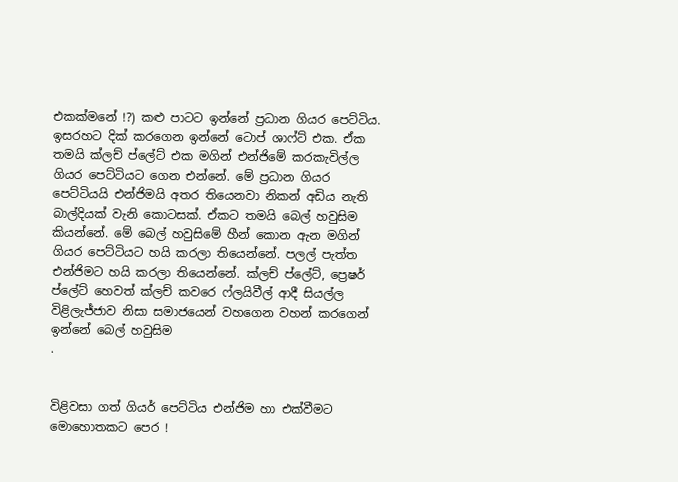එකක්මනේ !?) කළු පාටට ඉන්නේ ප්‍රධාන ගියර පෙට්ටිය. ඉසරහට දික් කරගෙන ඉන්නේ ටොප් ශාෆ්ට් එක. ඒක තමයි ක්ලච් ප්ලේට් එක මගින් එන්ජිමේ කරකැවිල්ල ගියර පෙට්ටියට ගෙන එන්නේ. මේ ප්‍රධාන ගියර පෙට්ටියයි එන්ජිමයි අතර තියෙනවා නිකන් අඩිය නැති බාල්දියක් වැනි කොටසක්. ඒකට තමයි බෙල් හවුසිම කියන්නේ. මේ බෙල් හවුසිමේ හීන් කොන ඇන මගින් ගියර පෙට්ටියට හයි කරලා තියෙන්නේ. පලල් පැත්ත එන්ජිමට හයි කරලා තියෙන්නේ. ක්ලච් ප්ලේට්, ප්‍රෙෂර් ප්ලේට් හෙවත් ක්ලච් කවරෙ ෆ්ලයිවීල් ආදී සියල්ල  විළිලැජ්ජාව නිසා සමාජයෙන් වහගෙන වහන් කරගෙන් ඉන්නේ බෙල් හවුසිම
.


විළිවසා ගත් ගියර් පෙට්ටිය එන්ජිම හා එක්වීමට මොහොතකට පෙර !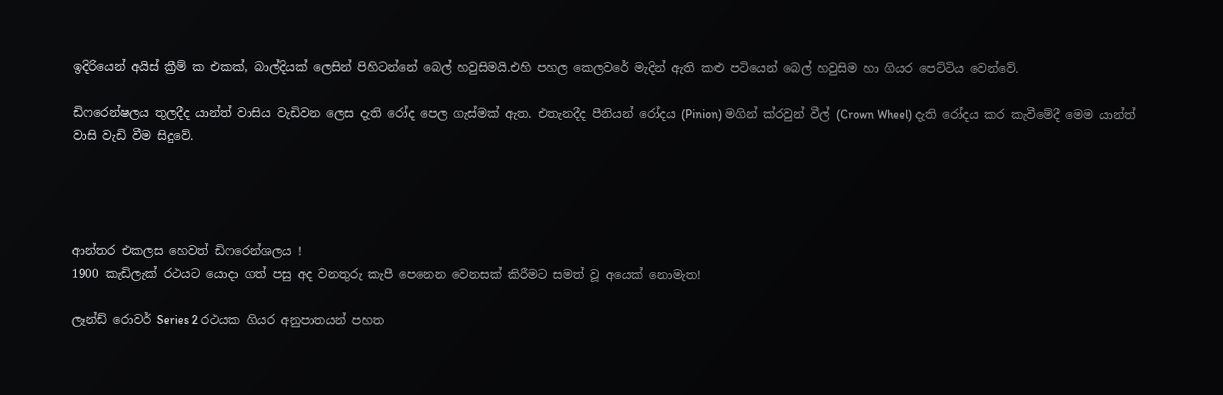ඉදිරියෙන් අයිස් ක්‍රීම් ක එකක්, බාල්දියක් ලෙසින් පිහිටන්නේ බෙල් හවුසිමයි.එහි පහල කෙලවරේ මැදින් ඇති කළු පටියෙන් බෙල් හවුසිම හා ගියර පෙට්ටිය වෙන්වේ.

ඩිෆරෙන්ෂලය තුලදීද යාන්ත් වාසිය වැඩිවන ලෙස දැති රෝද පෙල ගැස්මක් ඇත. එතැනදීද පීනියන් රෝදය (Pinion) මගින් ක්රවුන් වීල් (Crown Wheel) දැති රෝදය කර කැවීමේදී මෙම යාන්ත් වාසි වැඩි වීම සිදුවේ.




ආන්තර එකලස හෙවත් ඩිෆරෙන්ශලය !
1900 කැඩිලැක් රථයට යොදා ගත් පසු අද වනතුරු කැපී පෙනෙන වෙනසක් කිරීමට සමත් වූ අයෙක් නොමැත!

ලෑන්ඩ් රොවර් Series 2 රථයක ගියර අනුපාතයන් පහත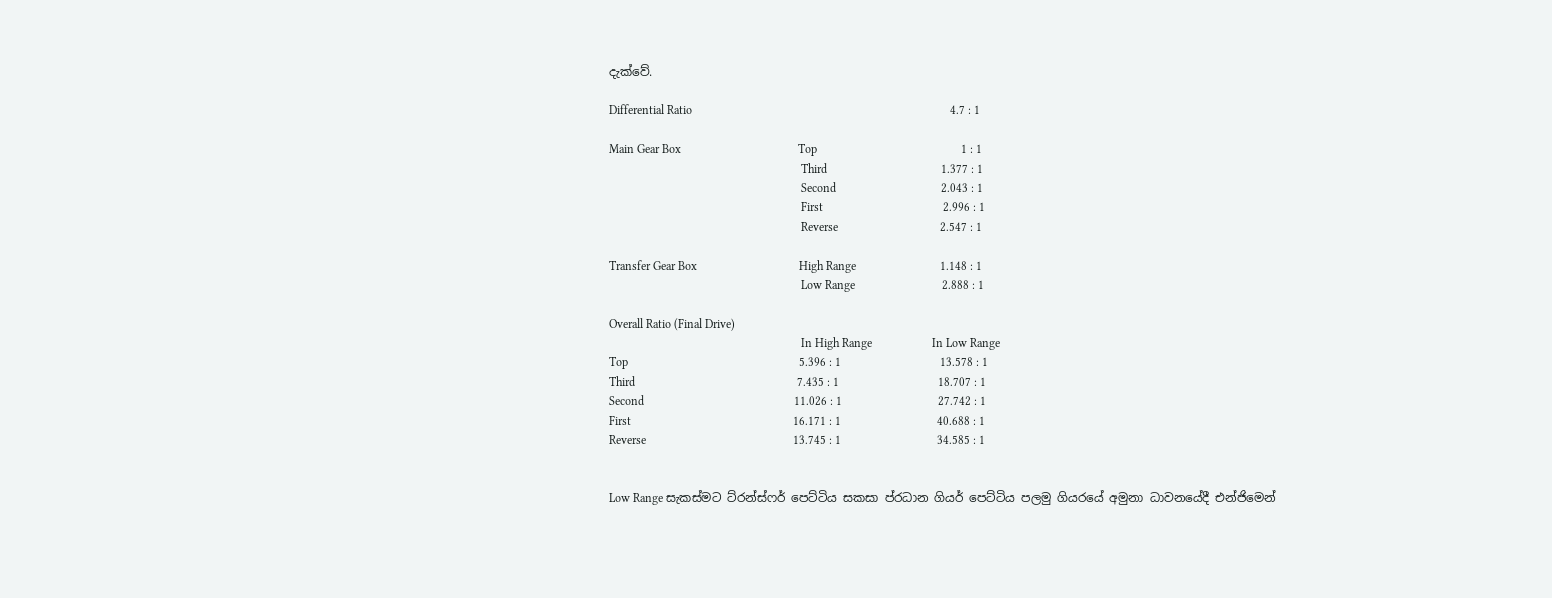දැක්වේ.

Differential Ratio                                                                                      4.7 : 1

Main Gear Box                                       Top                                                1 : 1
                                                                Third                                      1.377 : 1
                                                                Second                                   2.043 : 1
                                                                First                                        2.996 : 1
                                                                Reverse                                  2.547 : 1

Transfer Gear Box                                  High Range                            1.148 : 1
                                                                Low Range                             2.888 : 1

Overall Ratio (Final Drive)
                                                                In High Range                    In Low Range
Top                                                         5.396 : 1                                 13.578 : 1
Third                                                      7.435 : 1                                 18.707 : 1
Second                                                  11.026 : 1                                27.742 : 1
First                                                      16.171 : 1                                40.688 : 1
Reverse                                                 13.745 : 1                                34.585 : 1


Low Range සැකස්මට ට්රන්ස්ෆර් පෙට්ටිය සකසා ප්රධාන ගියර් පෙට්ටිය පලමු ගියරයේ අමුනා ධාවනයේදී එන්ජිමෙන්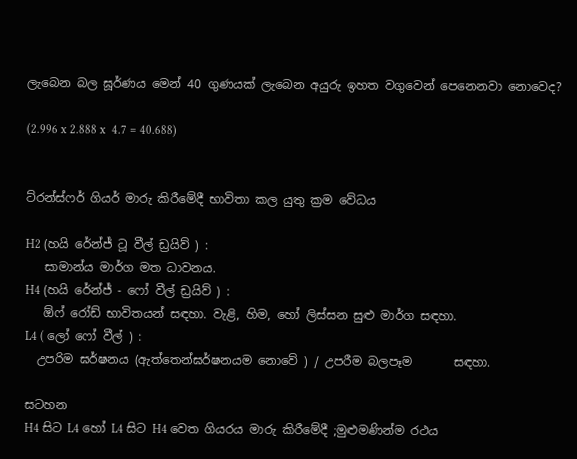ලැබෙන බල ඝූර්ණය මෙන් 40 ගුණයක් ලැබෙන අයුරු ඉහත වගුවෙන් පෙනෙනවා නොවෙද?

(2.996 x 2.888 x  4.7 = 40.688)


ට්රන්ස්ෆර් ගියර් මාරු කිරීමේදී භාවිතා කල යුතු ක්‍රම වේධය

H2 (හයි රේන්ජ් ටූ වීල් ඩ්‍රයිව් ) :
   සාමාන්ය මාර්ග මත ධාවනය.
H4 (හයි රේන්ජ් - ෆෝ වීල් ඩ්‍රයිව් ) :
   ඕෆ් රෝඩ් භාවිතයන් සඳහා. වැළි, හිම, හෝ ලිස්සන සුළු මාර්ග සඳහා.
L4 ( ලෝ ෆෝ වීල් ) :
  උපරිම ඝර්ෂනය (ඇත්තෙන්ඝර්ෂනයම නොවේ ) / උපරීම බලපෑම       සඳහා.

සටහන
H4 සිට L4 හෝ L4 සිට H4 වෙත ගියරය මාරු කිරීමේදී ;මුළුමණින්ම රථය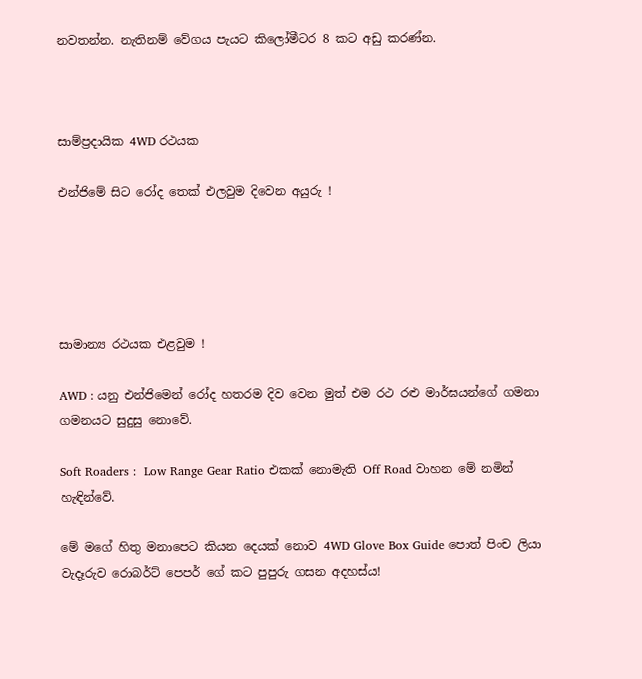නවතන්න. නැතිනම් වේගය පැයට කිලෝමීටර 8 කට අඩු කරණ්න.



සාම්ප්‍රදායික 4WD රථයක

එන්ජිමේ සිට රෝද තෙක් එලවුම දිවෙන අයුරු !





සාමාන්‍ය රථයක එළවුම !

AWD : යනු එන්ජිමෙන් රෝද හතරම දිව වෙන මුත් එම රථ රළු මාර්ඝයන්ගේ ගමනා ගමනයට සුදුසු නොවේ.

Soft Roaders :  Low Range Gear Ratio එකක් නොමැති Off Road වාහන මේ නමින් හැඳින්වේ.

මේ මගේ හිතු මනාපෙට කියන දෙයක් නොව 4WD Glove Box Guide පොත් පිංච ලියා වැදෑරුව රොබර්ට් පෙපර් ගේ කට පුපුරු ගසන අදහස්ය!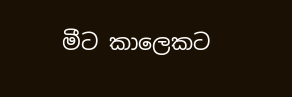මීට කාලෙකට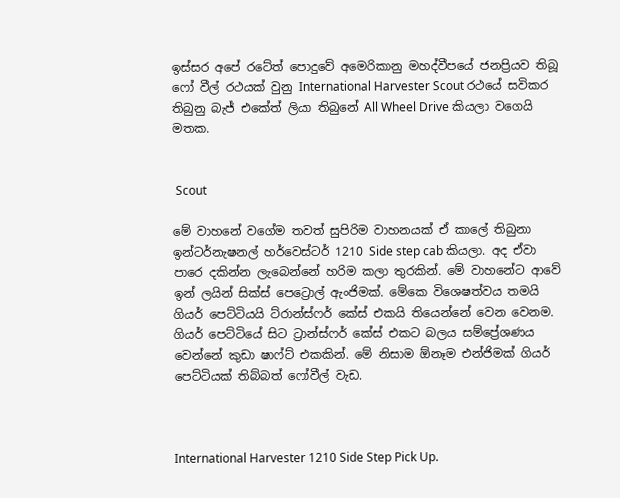ඉස්සර අපේ රටේත් පොදුවේ අමෙරිකානු මහද්වීපයේ ජනප්‍රියව තිබූ ෆෝ වීල් රථයක් වුනු International Harvester Scout රථයේ සවිකර තිබුනු බැජ් එකේත් ලියා තිබුනේ All Wheel Drive කියලා වගෙයි මතක.


 Scout

මේ වාහනේ වගේම තවත් සුපිරිම වාහනයක් ඒ කාලේ තිබුනා ඉන්ටර්නැෂනල් හර්වෙස්ටර් 1210 Side step cab කියලා. අද ඒවා පාරෙ දකින්න ලැබෙන්නේ හරිම කලා තුරකින්. මේ වාහනේට ආවේ ඉන් ලයින් සික්ස් පෙට්‍රොල් ඇංජිමක්. මේකෙ විශෙෂත්වය තමයි ගියර් පෙට්ටියයි ට්රාන්ස්ෆර් කේස් එකයි තියෙන්නේ වෙන වෙනම. ගියර් පෙට්ටියේ සිට ට්‍රාන්ස්ෆර් කේස් එකට බලය සම්ප්‍රේශණය වෙන්නේ කුඩා ෂාෆ්ට් එකකින්. මේ නිසාම ඕනෑම එන්ජිමක් ගියර් පෙට්ටියක් තිබ්බත් ෆෝවීල් වැඩ.



International Harvester 1210 Side Step Pick Up.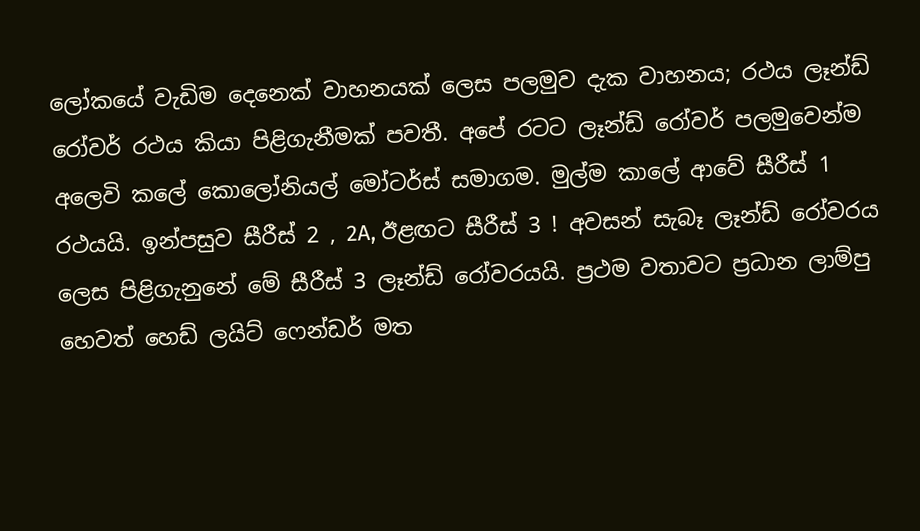ලෝකයේ වැඩිම දෙනෙක් වාහනයක් ලෙස පලමුව දැක වාහනය; රථය ලෑන්ඩ් රෝවර් රථය කියා පිළිගැනීමක් පවතී. අපේ රටට ලෑන්ඩ් රෝවර් පලමුවෙන්ම අලෙවි කලේ කොලෝනියල් මෝටර්ස් සමාගම. මුල්ම කාලේ ආවේ සීරීස් 1 රථයයි. ඉන්පසුව සීරීස් 2 , 2A, ඊළඟට සීරීස් 3 ! අවසන් සැබෑ ලෑන්ඩ් රෝවරය ලෙස පිළිගැනුනේ මේ සීරීස් 3 ලෑන්ඩ් රෝවරයයි. ප්‍රථම වතාවට ප්‍රධාන ලාම්පු හෙවත් හෙඩ් ලයිට් ෆෙන්ඩර් මත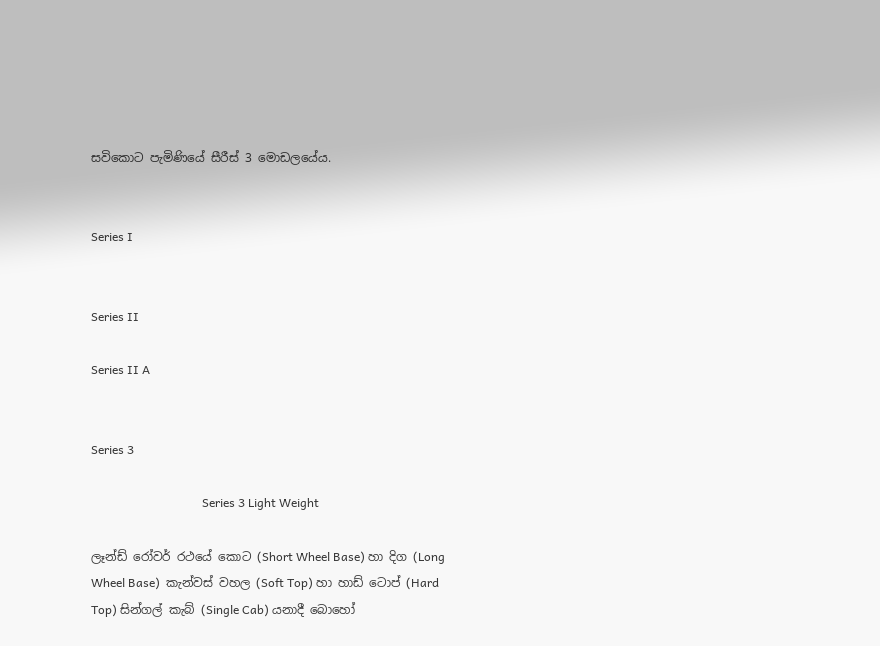සවිකොට පැමිණියේ සීරීස් 3 මොඩලයේය.


Series I


Series II

Series II A


Series 3

                                     Series 3 Light Weight

ලෑන්ඩ් රෝවර් රථයේ කොට (Short Wheel Base) හා දිග (Long Wheel Base)  කැන්වස් වහල (Soft Top) හා හාඩ් ටොප් (Hard Top) සින්ගල් කැබ් (Single Cab) යනාදී බොහෝ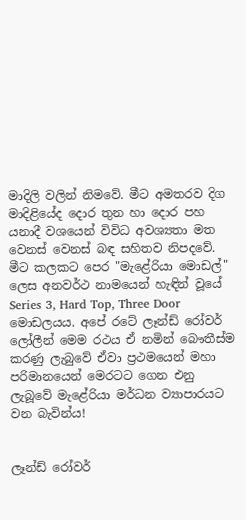මාදිලි වලින් නිමවේ. මීට අමතරව දිග මාදිළියේද දොර තුන හා දොර පහ යනාදී වශයෙන් විවිධ අවශ්‍යතා මත වෙනස් වෙනස් බඳ සහිතව නිපදවේ. මීට කලකට පෙර "මැළේරියා මොඩල්" ලෙස අනවර්ථ නාමයෙන් හැඳින් වූයේ  Series 3, Hard Top, Three Door මොඩලයය. අපේ රටේ ලෑන්ඩ් රෝවර් ලෝලීන් මෙම රථය ඒ නමින් බෞතීස්ම කරණු ලැබුවේ ඒවා ප්‍රථමයෙන් මහා පරිමානයෙන් මෙරටට ගෙන එනු ලැබූවේ මැළේරියා මර්ධන ව්‍යාපාරයට වන බැවින්ය!


ලෑන්ඩ් රෝවර්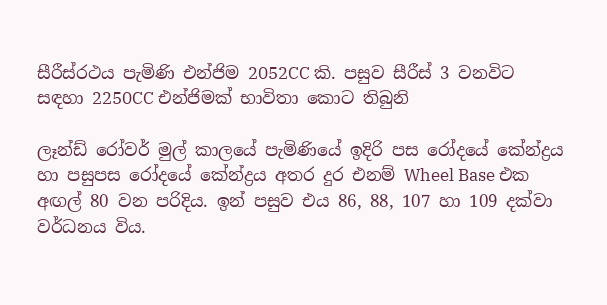සීරීස්රථය පැමිණි එන්ජිම 2052CC කි. පසුව සීරීස් 3 වනවිට සඳහා 2250CC එන්ජිමක් භාවිතා කොට තිබුනි

ලෑන්ඩ් රෝවර් මුල් කාලයේ පැමිණියේ ඉදිරි පස රෝදයේ කේන්ද්‍රය හා පසුපස රෝදයේ කේන්ද්‍රය අතර දුර එනම් Wheel Base එක අඟල් 80 වන පරිදිය. ඉන් පසුව එය 86, 88, 107 හා 109 දක්වා වර්ධනය විය.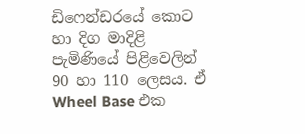ඩිෆෙන්ඩරයේ කොට හා දිග මාදිළි පැමිණියේ පිළිවෙලින් 90 හා 110 ලෙසය. ඒ Wheel Base එක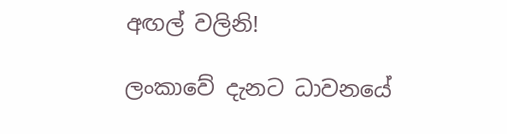අඟල් වලිනි!

ලංකාවේ දැනට ධාවනයේ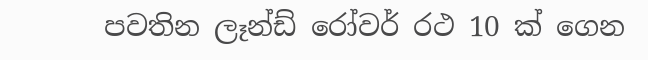පවතින ලෑන්ඩ් රෝවර් රථ 10 ක් ගෙන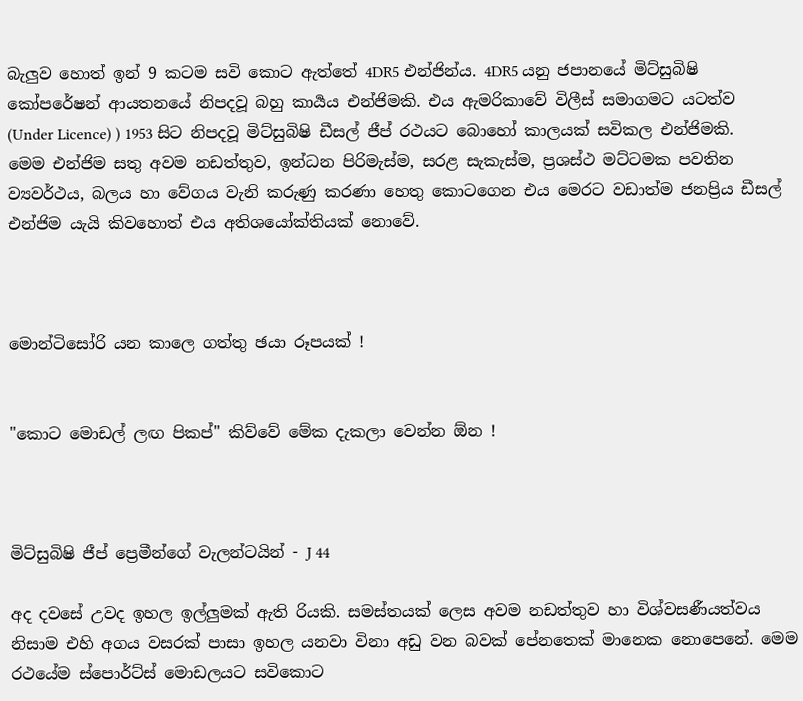බැලුව හොත් ඉන් 9 කටම සවි කොට ඇත්තේ 4DR5 එන්ජින්ය. 4DR5 යනු ජපානයේ මිට්සුබිෂි කෝපරේෂන් ආයතනයේ නිපදවූ බහු කාර්‍යය එන්ජිමකි. එය ඇමරිකාවේ විලීස් සමාගමට යටත්ව  (Under Licence) ) 1953 සිට නිපදවූ මිට්සුබිෂි ඩීසල් ජීප් රථයට බොහෝ කාලයක් සවිකල එන්ජිමකි. මෙම එන්ජිම සතු අවම නඩත්තුව, ඉන්ධන පිරිමැස්ම, සරළ සැකැස්ම, ප්‍රශස්ථ මට්ටමක පවතින ව්‍යවර්ථය, බලය හා වේගය වැනි කරුණු කරණා හෙතු කොටගෙන එය මෙරට වඩාත්ම ජනප්‍රිය ඩීසල් එන්ජිම යැයි කිවහොත් එය අතිශයෝක්තියක් නොවේ.



මොන්ටිසෝරි යන කාලෙ ගත්තු ඡයා රූපයක් !


"කොට මොඩල් ලඟ පිකප්" කිව්වේ මේක දැකලා වෙන්න ඕන !



මිට්සුබිෂි ජීප් ප්‍රෙමීන්ගේ වැලන්ටයින් - J 44

අද දවසේ උවද ඉහල ඉල්ලුමක් ඇති රියකි. සමස්තයක් ලෙස අවම නඩත්තුව හා විශ්වසණීයත්වය නිසාම එහි අගය වසරක් පාසා ඉහල යනවා විනා අඩු වන බවක් පේනතෙක් මානෙක නොපෙනේ. මෙම රථයේම ස්පොර්ට්ස් මොඩලයට සවිකොට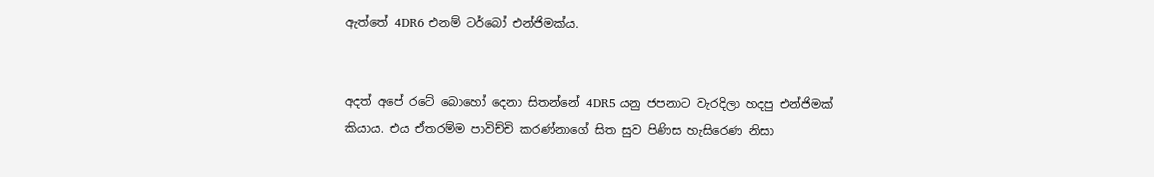ඇත්තේ 4DR6 එනම් ටර්බෝ එන්ජිමක්ය.


අදත් අපේ රටේ බොහෝ දෙනා සිතන්නේ 4DR5 යනු ජපනාට වැරදිලා හදපු එන්ජිමක් කියාය. එය ඒතරම්ම පාවිච්චි කරණ්නාගේ සිත සුව පිණිස හැසිරෙණ නිසා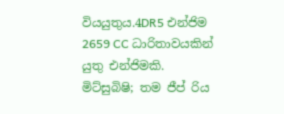වියයුතුය.4DR5 එන්ජිම  2659 CC ධාරිතාවයකින් යුතු එන්ජිමකි. මිට්සුබිෂි; තම ජීප් රිය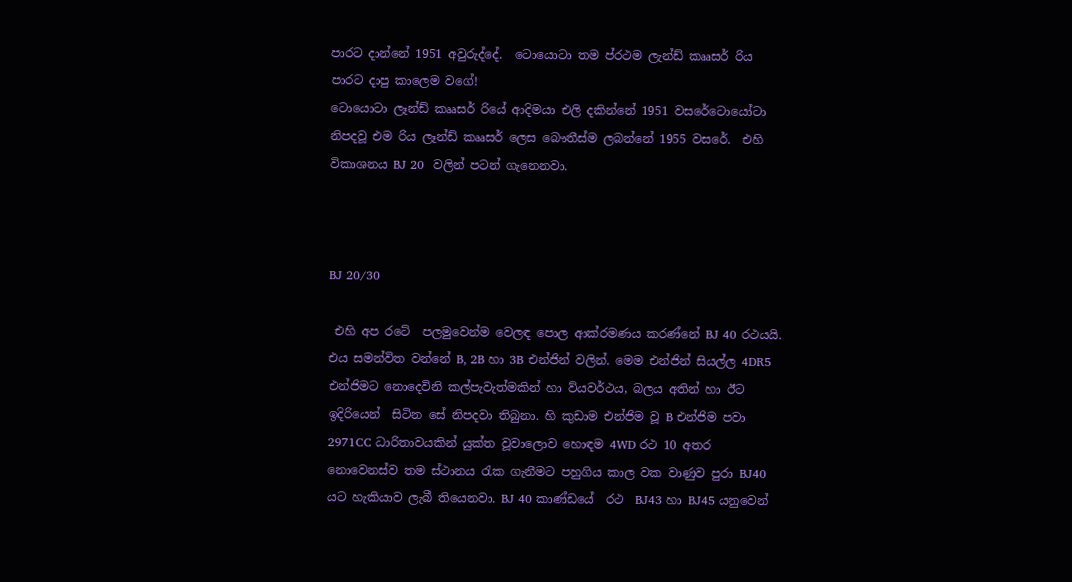පාරට දාන්නේ 1951 අවුරුද්දේ.  ටොයොටා තම ප්රථම ලැන්ඩ් කෲසර් රිය පාරට දාපු කාලෙම වගේ!
ටොයොටා ලෑන්ඩ් කෲසර් රියේ ආදිමයා එලි දකින්නේ 1951 වසරේටොයෝටා නිපදවූ එම රිය ලෑන්ඩ් කෲසර් ලෙස බෞතීස්ම ලබන්නේ 1955 වසරේ.  එහි විකාශනය BJ 20  වලින් පටන් ගැනෙනවා.



BJ 20/30

 එහි අප රටේ  පලමුවෙන්ම වෙලඳ පොල ආක්රමණය කරණ්නේ BJ 40 රථයයි. එය සමන්විත වන්නේ B, 2B හා 3B එන්ජින් වලින්. මෙම එන්ජින් සියල්ල 4DR5 එන්ජිමට නොදෙවිනි කල්පැවැත්මකින් හා ව්යවර්ථය, බලය අතින් හා ඊට ඉදිරියෙන්  සිටින සේ නිපදවා තිබුනා. හි කුඩාම එන්ජිම වූ B එන්ජිම පවා 2971CC ධාරිතාවයකින් යුක්ත වූවාලොව හොඳම 4WD රථ 10 අතර නොවෙනස්ව තම ස්ථානය රැක ගැනීමට පහුගිය කාල වක වාණුව පුරා BJ40 යට හැකියාව ලැබී තියෙනවා. BJ 40 කාණ්ඩයේ  රථ  BJ43 හා BJ45 යනුවෙන්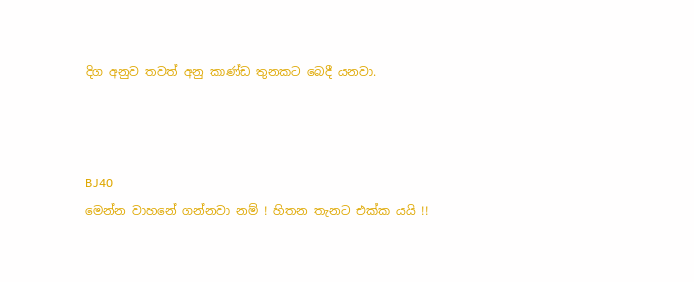දිග අනුව තවත් අනු කාණ්ඩ තුනකට බෙදී යනවා.



BJ40
මෙන්න වාහනේ ගන්නවා නම් ! හිතන තැනට එක්ක යයි !!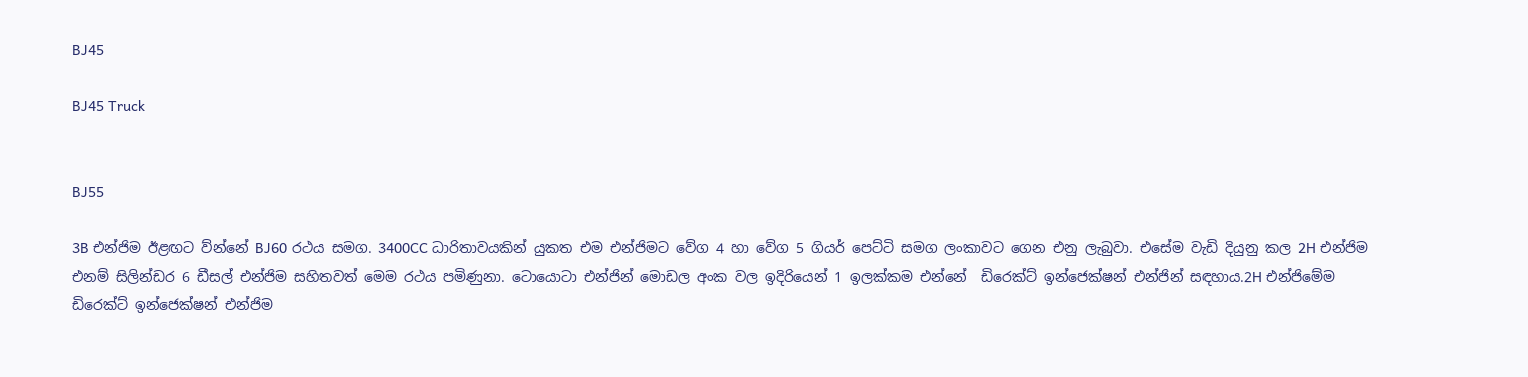BJ45

BJ45 Truck


BJ55

3B එන්ජිම ඊළඟට ව්න්නේ BJ60 රථය සමග. 3400CC ධාරිතාවයකින් යුකත එම එන්ජිමට වේග 4 හා වේග 5 ගියර් පෙට්ටි සමග ලංකාවට ගෙන එනු ලැබුවා. එසේම වැඩි දියුනු කල 2H එන්ජිම එනම් සිලින්ඩර 6 ඩීසල් එන්ජිම සහිතවත් මෙම රථය පමිණුනා. ටොයොටා එන්ජින් මොඩල අංක වල ඉදිරියෙන් 1 ඉලක්කම එන්නේ  ඩිරෙක්ට් ඉන්ජෙක්ෂන් එන්ජින් සඳහාය.2H එන්ජිමේම  ඩිරෙක්ට් ඉන්ජෙක්ෂන් එන්ජිම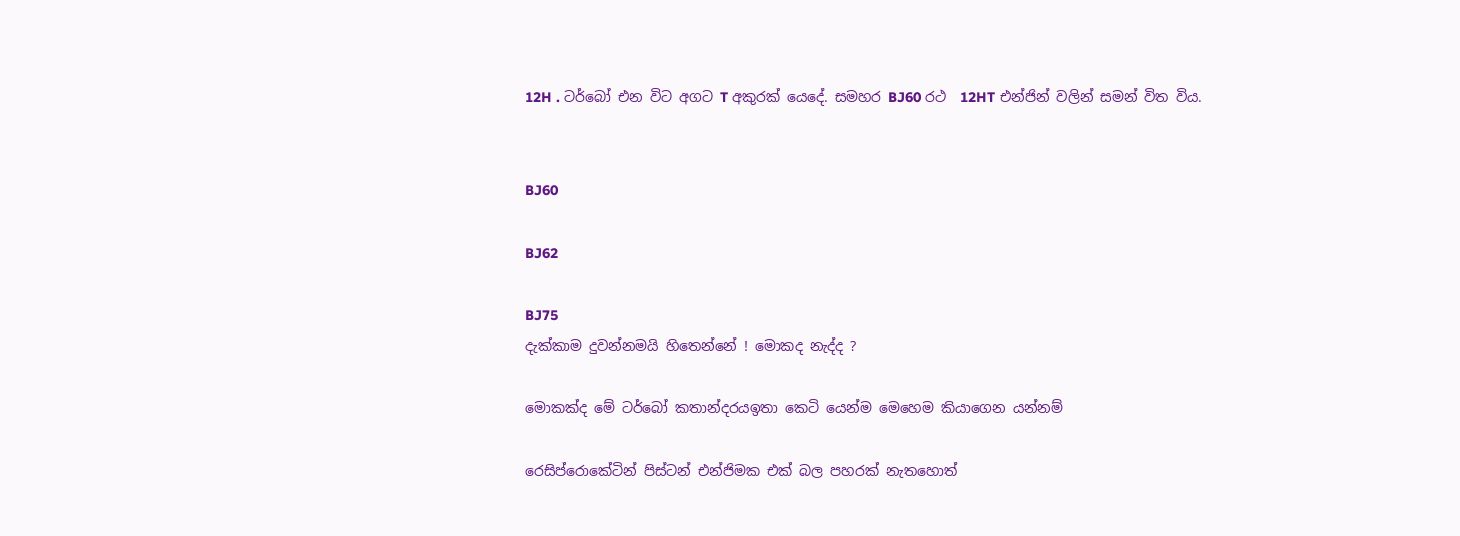12H . ටර්බෝ එන විට අගට T අකුරක් යෙදේ. සමහර BJ60 රථ  12HT එන්ජින් වලින් සමන් විත විය.


BJ60

BJ62

BJ75
දැක්කාම දුවන්නමයි හිතෙන්නේ ! මොකද නැද්ද ?

මොකක්ද මේ ටර්බෝ කතාන්දරයඉතා කෙටි යෙන්ම මෙහෙම කියාගෙන යන්නම්

රෙසිප්රොකේටින් පිස්ටන් එන්ජිමක එක් බල පහරක් නැතහොත්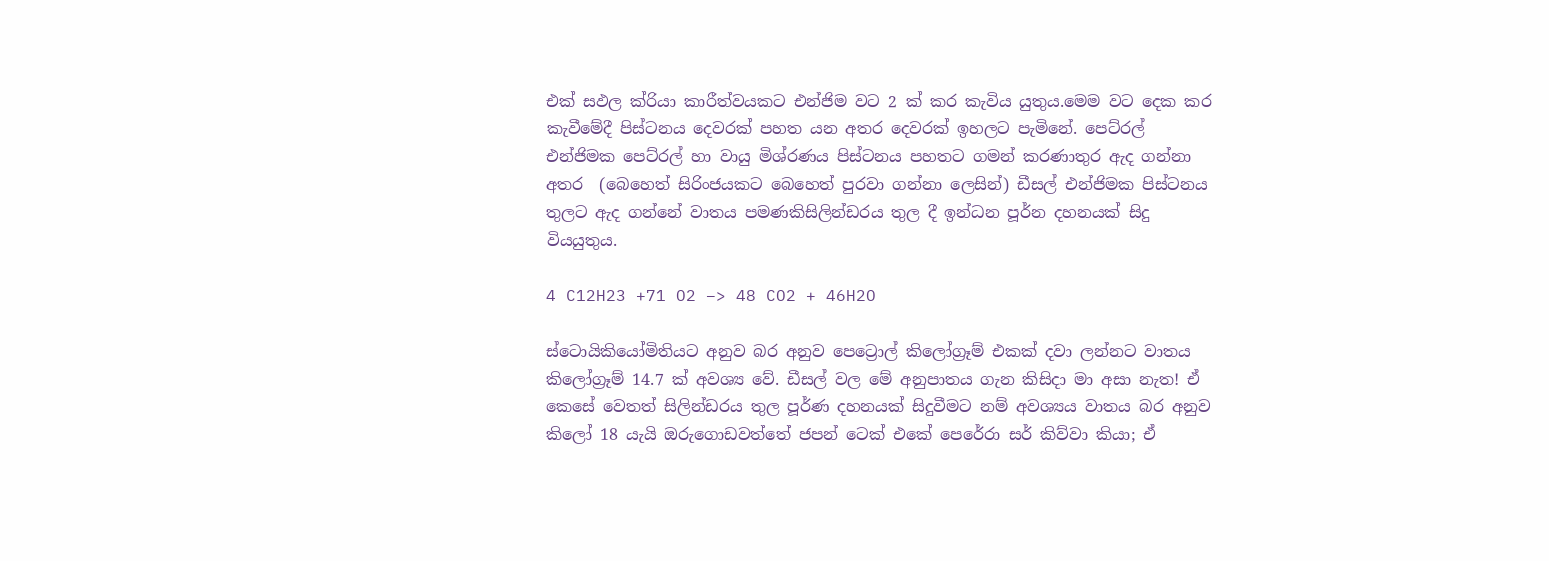එක් සඵල ක්රියා කාරීත්වයකට එන්ජිම වට 2 ක් කර කැවිය යුතුය.මෙම වට දෙක කර  කැවීමේදී පිස්ටනය දෙවරක් පහත යන අතර දෙවරක් ඉහලට පැමිනේ. පෙට්රල් එන්ජිමක පෙට්රල් හා වායු මිශ්රණය පිස්ටනය පහතට ගමන් කරණාතුර ඇද ගන්නා අතර  (බෙහෙත් සිරිංජයකට බෙහෙත් පුරවා ගන්නා ලෙසින්) ඩීසල් එන්ජිමක පිස්ටනය තුලට ඇද ගන්නේ වාතය පමණකිසිලින්ඩරය තුල දී ඉන්ධන පූර්න දහනයක් සිදු වියයුතුය.

4 C12H23 +71 O2 –> 48 CO2 + 46H2O

ස්ටොයිකියෝමිතියට අනුව බර අනුව පෙට්‍රොල් කිලෝග්‍රෑම් එකක් දවා ලන්නට වාතය කිලෝග්‍රෑම් 14.7 ක් අවශ්‍ය වේ. ඩීසල් වල මේ අනුපාතය ගැන කිසිදා මා අසා නැත! ඒ කෙසේ වෙතත් සිලින්ඩරය තුල පූර්ණ දහනයක් සිදුවීමට නම් අවශ්‍යය වාතය බර අනුව කිලෝ 18 යැයි ඔරුගොඩවත්තේ ජපන් ටෙක් එකේ පෙරේරා සර් කිව්වා කියා; ඒ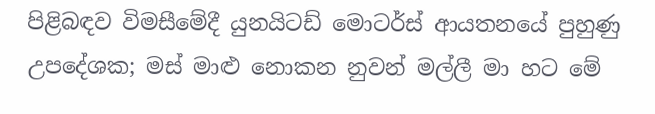පිළිබඳව විමසීමේදී යුනයිටඩ් මොටර්ස් ආයතනයේ පුහුණු උපදේශක; මස් මාළු නොකන නුවන් මල්ලී මා හට මේ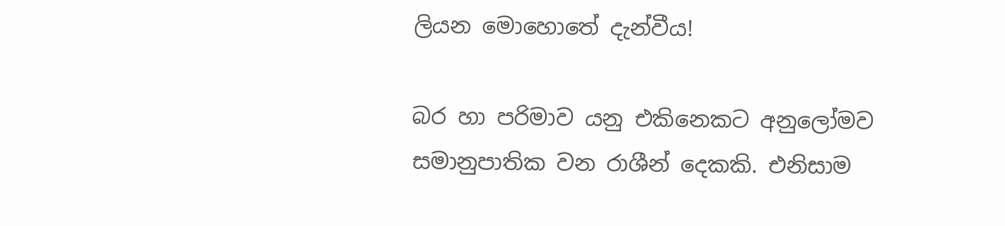ලියන මොහොතේ දැන්වීය!

බර හා පරිමාව යනු එකිනෙකට අනුලෝමව සමානුපාතික වන රාශීන් දෙකකි. එනිසාම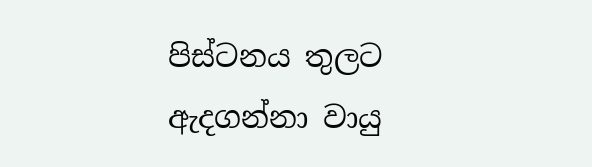පිස්ටනය තුලට ඇදගන්නා වායු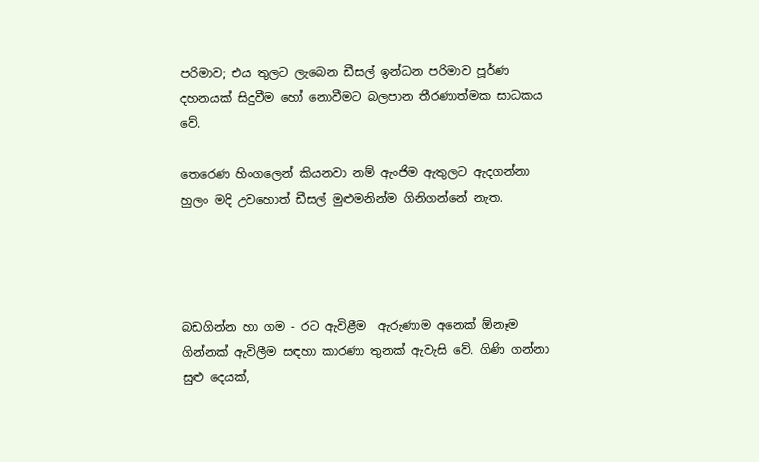පරිමාව; එය තුලට ලැබෙන ඩීසල් ඉන්ධන පරිමාව පූර්ණ දහනයක් සිදුවීම හෝ නොවීමට බලපාන තීරණාත්මක සාධකය වේ.

තෙරෙණ හිංගලෙන් කියනවා නම් ඇංජිම ඇතුලට ඇදගන්නා හුලං මදි උවහොත් ඩීසල් මුළුමනින්ම ගිනිගන්නේ නැත.




බඩගින්න හා ගම - රට ඇවිළීම  ඇරුණාම අනෙක් ඕනෑම ගින්නක් ඇවිලීම සඳහා කාරණා තුනක් ඇවැසි වේ. ගිණි ගන්නා සුළු දෙයක්,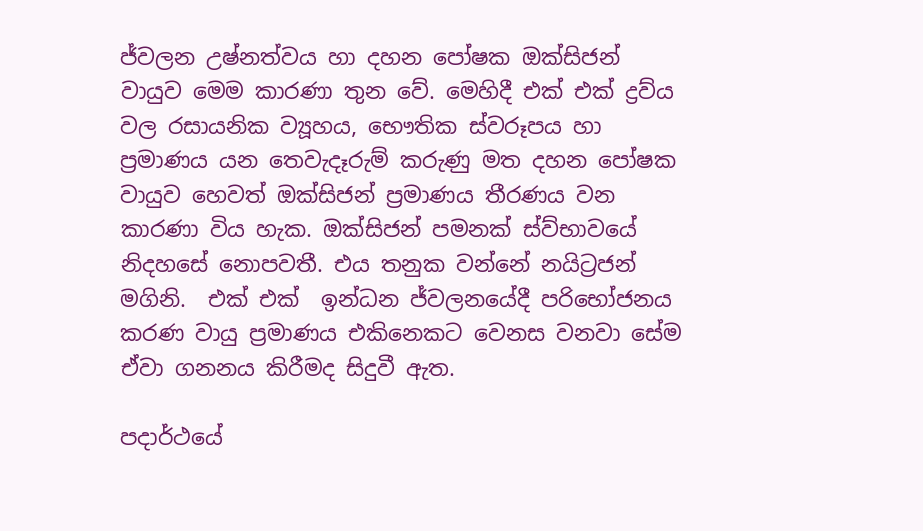ජ්වලන උෂ්නත්වය හා දහන පෝෂක ඔක්සිජන් වායුව මෙම කාරණා තුන වේ. මෙහිදී එක් එක් ද්‍රව්ය වල රසායනික ව්‍යූහය, භෞතික ස්වරූපය හා ප්‍රමාණය යන තෙවැදෑරුම් කරුණු මත දහන පෝෂක වායුව හෙවත් ඔක්සිජන් ප්‍රමාණය තීරණය වන කාරණා විය හැක. ඔක්සිජන් පමනක් ස්ව්භාවයේ නිදහසේ නොපවතී. එය තනුක වන්නේ නයිට්‍රජන් මගිනි.  එක් එක්  ඉන්ධන ජ්වලනයේදී පරිභෝජනය කරණ වායු ප්‍රමාණය එකිනෙකට වෙනස වනවා සේම ඒවා ගනනය කිරීමද සිදුවී ඇත.

පදාර්ථයේ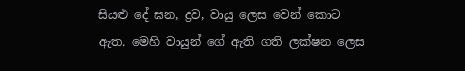සියළු දේ ඝන, ද්‍රව, වායු ලෙස වෙන් කොට ඇත. මෙහි වායුන් ගේ ඇති ගති ලක්ෂන ලෙස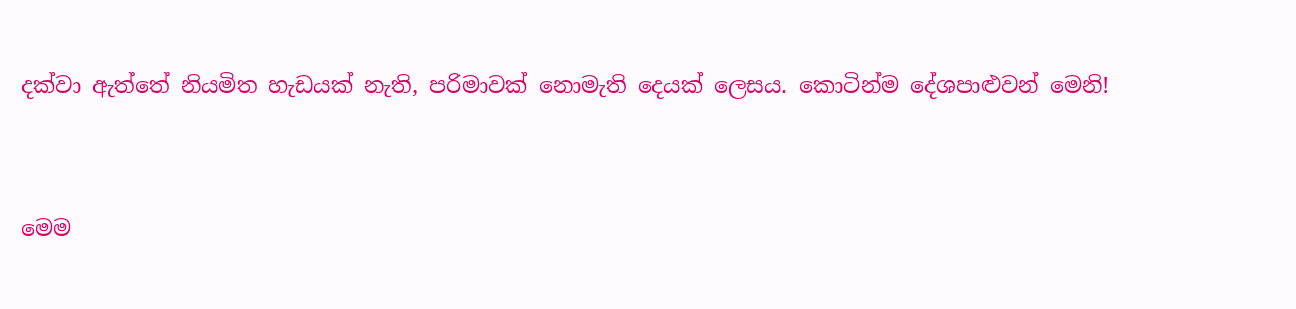දක්වා ඇත්තේ නියමිත හැඩයක් නැති, පරිමාවක් නොමැති දෙයක් ලෙසය. කොටින්ම දේශපාළුවන් මෙනි!



මෙම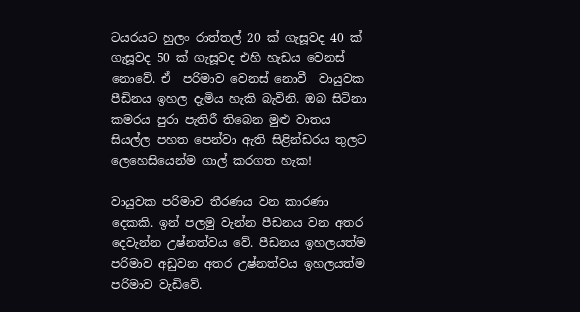ටයරයට හුලං රාත්තල් 20 ක් ගැසූවද 40 ක් ගැසූවද 50 ක් ගැසූවද එහි හැඩය වෙනස් නොවේ. ඒ  පරිමාව වෙනස් නොවී  වායුවක පීඩිනය ඉහල දැමිය හැකි බැවිනි. ඔබ සිටිනා කමරය පුරා පැතිරී තිබෙන මුළු වාතය සියල්ල පහත පෙන්වා ඇති සිළින්ඩරය තුලට ලෙහෙසියෙන්ම ගාල් කරගත හැක!

වායුවක පරිමාව තීරණය වන කාරණා දෙකකි. ඉන් පලමු වැන්න පීඩනය වන අතර දෙවැන්න උෂ්නත්වය වේ. පීඩනය ඉහලයත්ම පරිමාව අඩුවන අතර උෂ්නත්වය ඉහලයත්ම පරිමාව වැඩිවේ.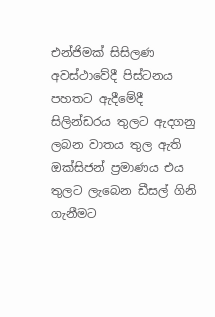එන්ජිමක් සිසිලණ අවස්ථාවේදී පිස්ටනය පහතට ඇදීමේදී සිලින්ඩරය තුලට ඇදගනු ලබන වාතය තුල ඇති ඔක්සිජන් ප්‍රමාණය එය තුලට ලැබෙන ඩීසල් ගිනි ගැනීමට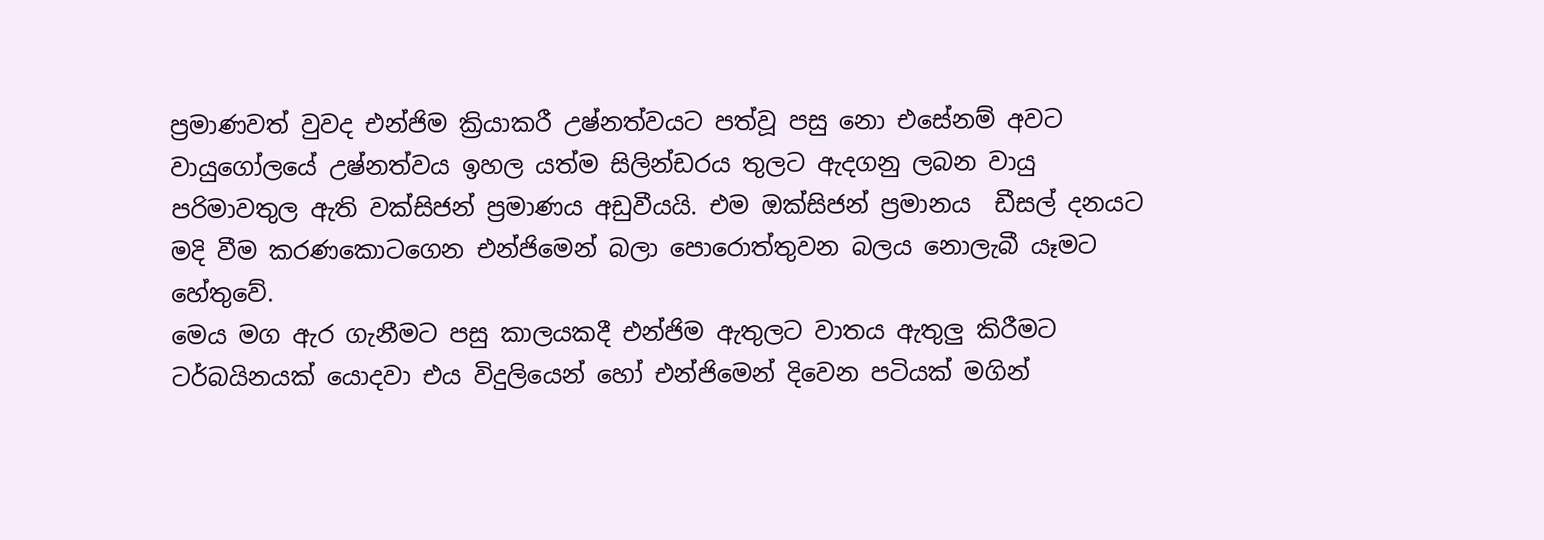ප්‍රමාණවත් වුවද එන්ජිම ක්‍රියාකරී උෂ්නත්වයට පත්වූ පසු නො එසේනම් අවට වායුගෝලයේ උෂ්නත්වය ඉහල යත්ම සිලින්ඩරය තුලට ඇදගනු ලබන වායු පරිමාවතුල ඇති වක්සිජන් ප්‍රමාණය අඩුවීයයි. එම ඔක්සිජන් ප්‍රමානය  ඩීසල් දනයට මදි වීම කරණකොටගෙන එන්ජිමෙන් බලා පොරොත්තුවන බලය නොලැබී යෑමට හේතුවේ.
මෙය මග ඇර ගැනීමට පසු කාලයකදී එන්ජිම ඇතුලට වාතය ඇතුලු කිරීමට ටර්බයිනයක් යොදවා එය විදුලියෙන් හෝ එන්ජිමෙන් දිවෙන පටියක් මගින්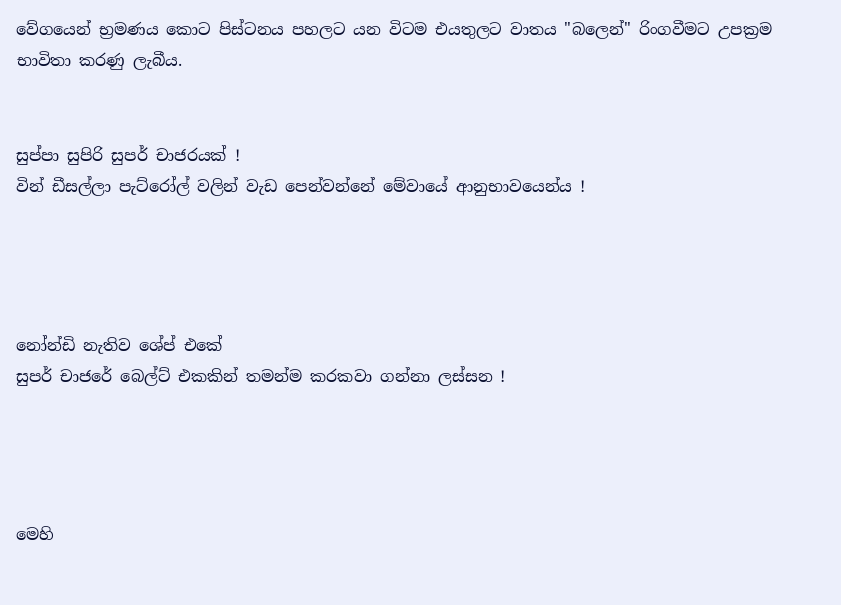වේගයෙන් භ්‍රමණය කොට පිස්ටනය පහලට යන විටම එයතුලට වාතය "බලෙන්" රිංගවීමට උපක්‍රම භාවිතා කරණු ලැබීය.


සුප්පා සුපිරි සුපර් චාජරයක් !
වින් ඩීසල්ලා පැට්රෝල් වලින් වැඩ පෙන්වන්නේ මේවායේ ආනුභාවයෙන්ය !




නෝන්ඩි නැතිව ශේප් එකේ
සුපර් චාජරේ බෙල්ට් එකකින් තමන්ම කරකවා ගන්නා ලස්සන !




මෙහි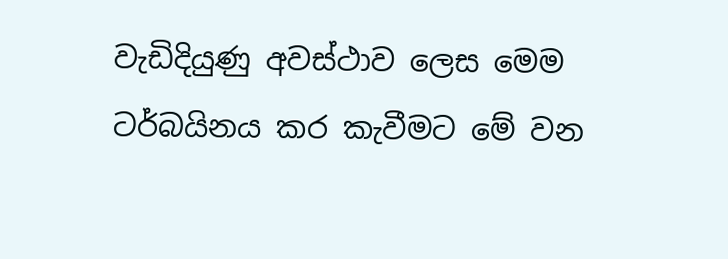වැඩිදියුණු අවස්ථාව ලෙස මෙම ටර්බයිනය කර කැවීමට මේ වන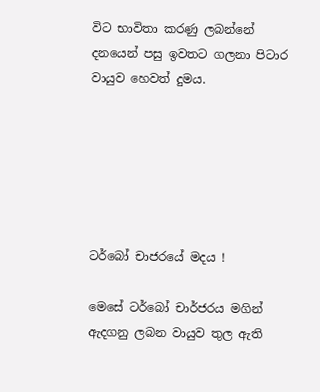විට භාවිතා කරණු ලබන්නේ දනයෙන් පසු ඉවතට ගලනා පිටාර වායුව හෙවත් දුමය.






ටර්බෝ චාජරයේ මදය !

මෙසේ ටර්බෝ චාර්ජරය මගින් ඇදගනු ලබන වායුව තුල ඇති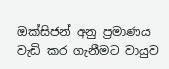ඔක්සිජන් අනු ප්‍රමාණය වැඩි කර ගැනීමට වායුව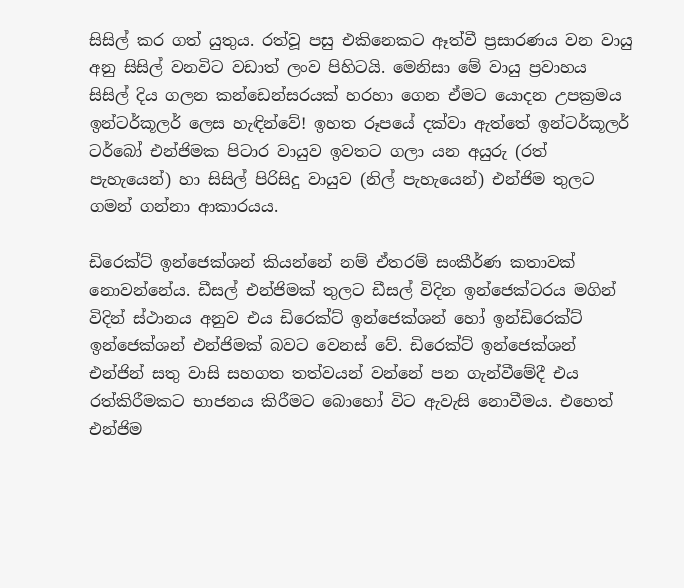සිසිල් කර ගත් යුතුය. රත්වූ පසු එකිනෙකට ඈත්වී ප්‍රසාරණය වන වායු අනු සිසිල් වනවිට වඩාත් ලංව පිහිටයි. මෙනිසා මේ වායු ප්‍රවාහය සිසිල් දිය ගලන කන්ඩෙන්සරයක් හරහා ගෙන ඒමට යොදන උපක්‍රමය ඉන්ටර්කූලර් ලෙස හැඳින්වේ! ඉහත රූපයේ දක්වා ඇත්තේ ඉන්ටර්කූලර් ටර්බෝ එන්ජිමක පිටාර වායුව ඉවතට ගලා යන අයුරු (රත් පැහැයෙන්) හා සිසිල් පිරිසිදු වායුව (නිල් පැහැයෙන්) එන්ජිම තුලට ගමන් ගන්නා ආකාරයය.

ඩිරෙක්ට් ඉන්ජෙක්ශන් කියන්නේ නම් ඒතරම් සංකීර්ණ කතාවක් නොවන්නේය. ඩීසල් එන්ජිමක් තුලට ඩීසල් විදින ඉන්ජෙක්ටරය මගින් විදින් ස්ථානය අනුව එය ඩිරෙක්ට් ඉන්ජෙක්ශන් හෝ ඉන්ඩිරෙක්ට් ඉන්ජෙක්ශන් එන්ජිමක් බවට වෙනස් වේ. ඩිරෙක්ට් ඉන්ජෙක්ශන් එන්ජින් සතු වාසි සහගත තත්වයන් වන්නේ පන ගැන්වීමේදී එය රත්කිරීමකට භාජනය කිරීමට බොහෝ විට ඇවැසි නොවීමය. එහෙත් එන්ජිම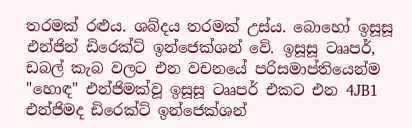තරමක් රළුය. ශබ්දය තරමක් උස්ය. බොහෝ ඉසූසූ එන්ජින් ඩිරෙක්ට් ඉන්ජෙක්ශන් වේ. ඉසූසූ ටෲපර්, ඩබල් කැබ වලට එන වචනයේ පරිසමාප්තියෙන්ම "හොඳ" එන්ජිමක්වූ ඉසූසූ ටෲපර් එකට එන 4JB1 එන්ජිමද ඩිරෙක්ට් ඉන්ජෙක්ශන්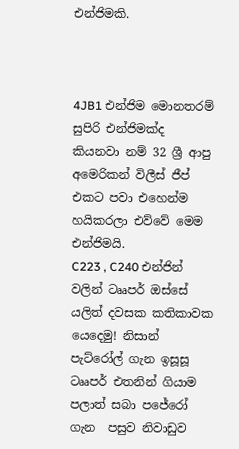එන්ජිමකි.



4JB1 එන්ජිම මොනතරම් සුපිරි එන්ජිමක්ද කියනවා නම් 32 ශ්‍රී ආපු අමෙරිකන් විලීස් ජීප් එකට පවා එහෙන්ම හයිකරලා එව්වේ මෙම එන්ජිමයි.
C223 , C240 එන්ජින් වලින් ටෲපර් ඔස්සේ යලිත් දවසක කතිකාවක යෙදෙමු! නිසාන් පැට්රෝල් ගැන ඉසූසූ ටෲපර් එතනින් ගියාම පලාත් සබා පජේරෝ ගැන  පසුව නිවාඩුව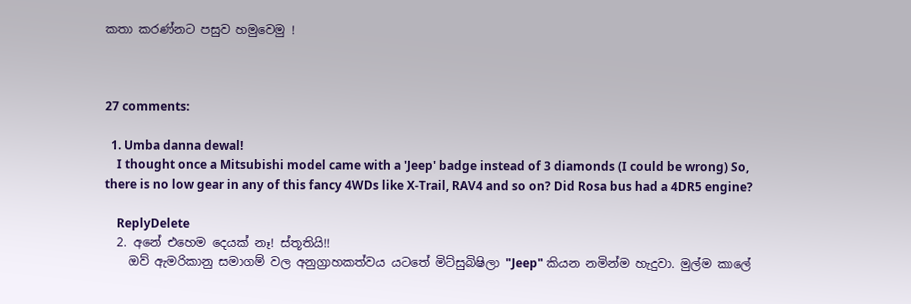කතා කරණ්නට පසුව හමුවෙමු !



27 comments:

  1. Umba danna dewal!
    I thought once a Mitsubishi model came with a 'Jeep' badge instead of 3 diamonds (I could be wrong) So, there is no low gear in any of this fancy 4WDs like X-Trail, RAV4 and so on? Did Rosa bus had a 4DR5 engine?

    ReplyDelete
  2. අනේ එහෙම දෙයක් නෑ! ස්තූතියි!!
    ඔව් ඇමරිකානු සමාගම් වල අනුග්‍රාහකත්වය යටතේ මිට්සුබිෂිලා "Jeep" කියන නමින්ම හැදුවා. මුල්ම කාලේ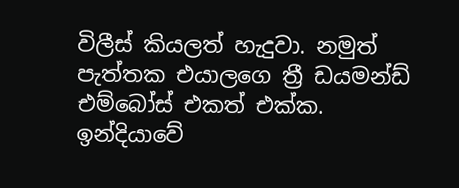විලීස් කියලත් හැදුවා. නමුත් පැත්තක එයාලගෙ ත්‍රී ඩයමන්ඩ් එම්බෝස් එකත් එක්ක. ඉන්දියාවේ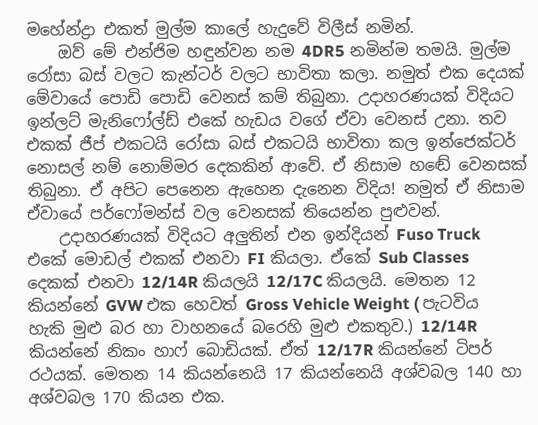මහේන්ද්‍රා එකත් මුල්ම කාලේ හැදුවේ විලීස් නමින්.
    ඔව් මේ එන්ජිම හඳුන්වන නම 4DR5 නමින්ම තමයි. මුල්ම රෝසා බස් වලට කැන්ටර් වලට භාවිතා කලා. නමුත් එක දෙයක් මේවායේ පොඩි පොඩි වෙනස් කම් තිබුනා. උදාහරණයක් විදියට ඉන්ලට් මැනිෆෝල්ඩ් එකේ හැඩය වගේ ඒවා වෙනස් උනා. තව එකක් ජීප් එකටයි රෝසා බස් එකටයි භාවිතා කල ඉන්ජෙක්ටර් නොසල් නම් නොම්මර දෙකකින් ආවේ. ඒ නිසාම හඬේ වෙනසක් තිබුනා. ඒ අපිට පෙනෙන ඇහෙන දැනෙන විදිය! නමුත් ඒ නිසාම ඒවායේ පර්ෆෝමන්ස් වල වෙනසක් තියෙන්න පුළුවන්.
    උදාහරණයක් විදියට අලුතින් එන ඉන්දියන් Fuso Truck එකේ මොඩල් එකක් එනවා FI කියලා. ඒකේ Sub Classes දෙකක් එනවා 12/14R කියලයි 12/17C කියලයි. මෙතන 12 කියන්නේ GVW එක හෙවත් Gross Vehicle Weight ( පැටවිය හැකි මුළු බර හා වාහනයේ බරෙහි මුළු එකතුව.) 12/14R කියන්නේ නිකං හාෆ් බොඩියක්. ඒත් 12/17R කියන්නේ ටිපර් රථයක්. මෙතන 14 කියන්නෙයි 17 කියන්නෙයි අශ්වබල 140 හා අශ්වබල 170 කියන එක.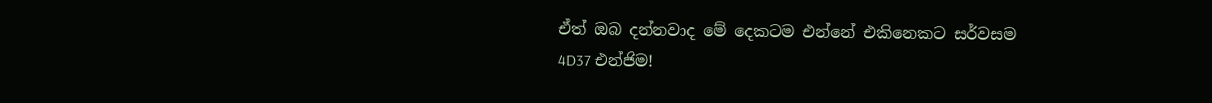ඒත් ඔබ දන්නවාද මේ දෙකටම එන්නේ එකිනෙකට සර්වසම 4D37 එන්ජිම!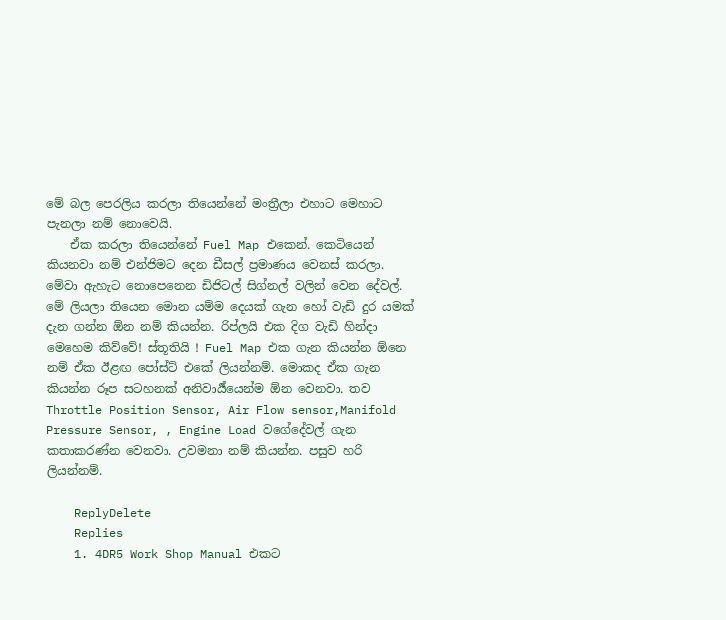මේ බල පෙරලිය කරලා තියෙන්නේ මංත්‍රීලා එහාට මෙහාට පැනලා නම් නොවෙයි.
    ඒක කරලා තියෙන්නේ Fuel Map එකෙන්. කෙටියෙන් කියනවා නම් එන්ජිමට දෙන ඩීසල් ප්‍රමාණය වෙනස් කරලා. මේවා ඇහැට නොපෙනෙන ඩිජිටල් සිග්නල් වලින් වෙන දේවල්. මේ ලියලා තියෙන මොන යම්ම දෙයක් ගැන හෝ වැඩි දුර යමක් දැන ගන්න ඕන නම් කියන්න. රිප්ලයි එක දිග වැඩි හින්දා මෙහෙම කිව්වේ! ස්තූතියි ! Fuel Map එක ගැන කියන්න ඕනෙ නම් ඒක ඊළඟ පෝස්ට් එකේ ලියන්නම්. මොකද ඒක ගැන කියන්න රූප සටහනක් අනිවාර්‍ය්යෙන්ම ඕන වෙනවා. තව Throttle Position Sensor, Air Flow sensor,Manifold Pressure Sensor, , Engine Load වගේදේවල් ගැන කතාකරණ්න වෙනවා. උවමනා නම් කියන්න. පසුව හරි ලියන්නම්.

    ReplyDelete
    Replies
    1. 4DR5 Work Shop Manual එකට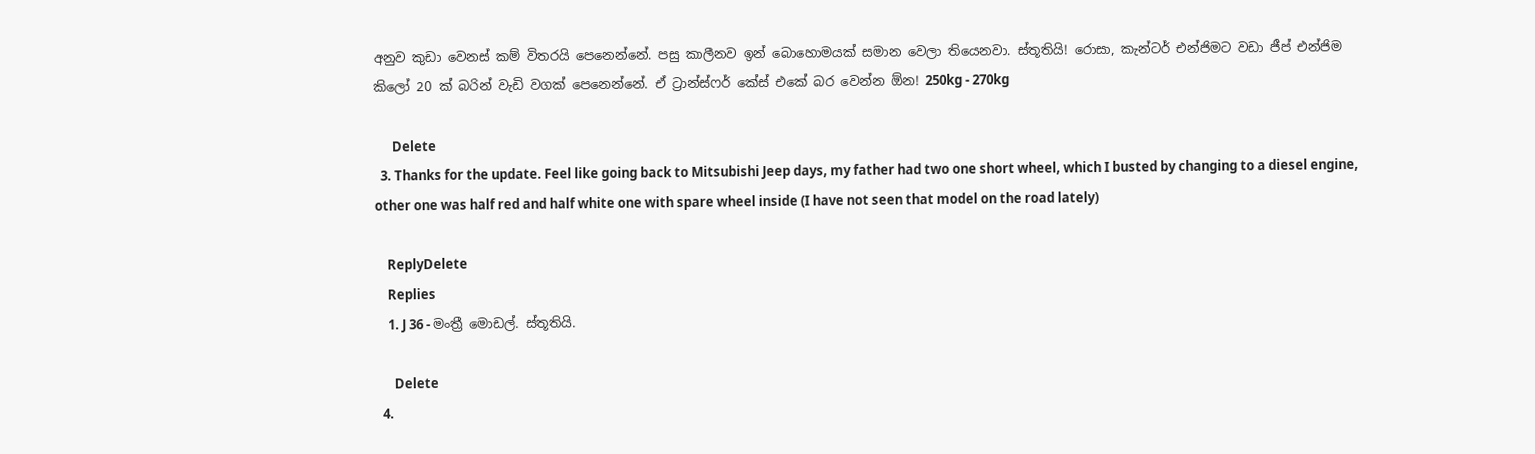අනුව කුඩා වෙනස් කම් විතරයි පෙනෙන්නේ. පසු කාලීනව ඉන් බොහොමයක් සමාන වෙලා තියෙනවා. ස්තූතියි! රොසා, කැන්ටර් එන්ජිමට වඩා ජීප් එන්ජිම කිලෝ 20 ක් බරින් වැඩි වගක් පෙනෙන්නේ. ඒ ට්‍රාන්ස්ෆර් කේස් එකේ බර වෙන්න ඕන! 250kg - 270kg

      Delete
  3. Thanks for the update. Feel like going back to Mitsubishi Jeep days, my father had two one short wheel, which I busted by changing to a diesel engine, other one was half red and half white one with spare wheel inside (I have not seen that model on the road lately)

    ReplyDelete
    Replies
    1. J 36 - මංත්‍රී මොඩල්. ස්තූතියි.

      Delete
  4.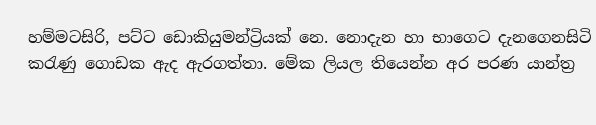හම්මටසිරි, පට්ට ඩොකියුමන්ට්‍රියක් නෙ. නොදැන හා භාගෙට දැනගෙනසිටි කරැණු ගොඩක ඇද ඇරගත්තා. මේක ලියල තියෙන්න අර පරණ යාන්ත්‍ර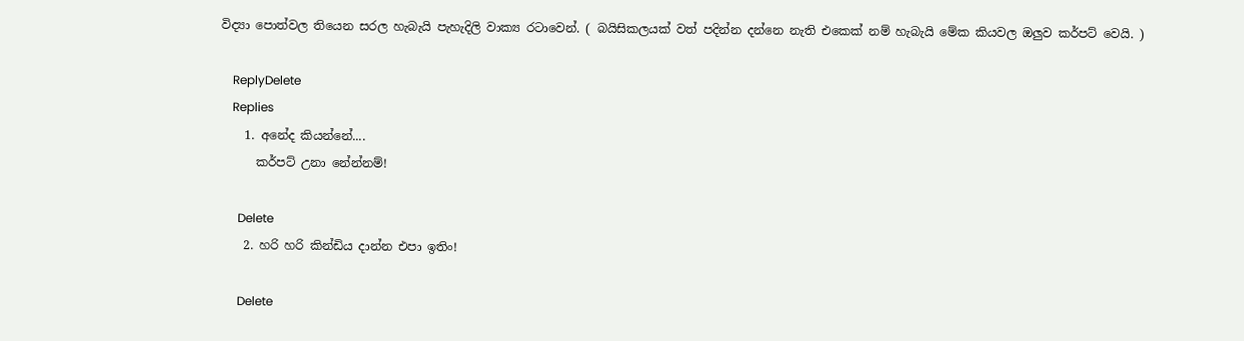විද්‍යා පොත්වල තියෙන සරල හැබැ‍යි පැහැදිලි වාක්‍ය රටාවෙන්. ( බයිසිකලයක් වත් පදින්න දන්නෙ නැති එකෙක් නම් හැබැයි මේක කියවල ඔලුව කර්පට් වෙයි. )

    ReplyDelete
    Replies
    1. අනේද කියන්නේ....
      කර්පට් උනා නේන්නම්!

      Delete
    2. හරි හරි කින්ඩිය දාන්න එපා ඉතිං!

      Delete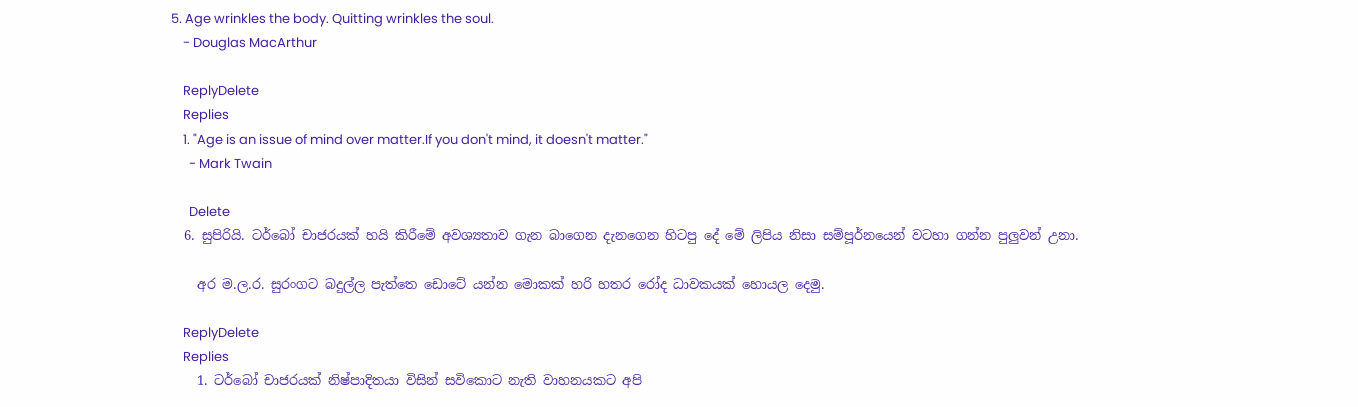5. Age wrinkles the body. Quitting wrinkles the soul.
    - Douglas MacArthur

    ReplyDelete
    Replies
    1. "Age is an issue of mind over matter.If you don't mind, it doesn't matter."
      - Mark Twain

      Delete
  6. සුපිරියි. ටර්බෝ චාජරයක් හයි කිරීමේ අවශ්‍යතාව ගැන බාගෙන දැනගෙන හිටපු දේ මේ ලිපිය නිසා සම්පූර්නයෙන් වටහා ගන්න පුලුවන් උනා.

    අර ම.ල.ර. සුරංගට බදුල්ල පැත්තෙ ඩොටේ යන්න මොකක් හරි හතර රෝද ධාවකයක් හොයල දෙමු.

    ReplyDelete
    Replies
    1. ටර්බෝ චාජරයක් නිෂ්පාදිතයා විසින් සවිකොට නැති වාහනයකට අපි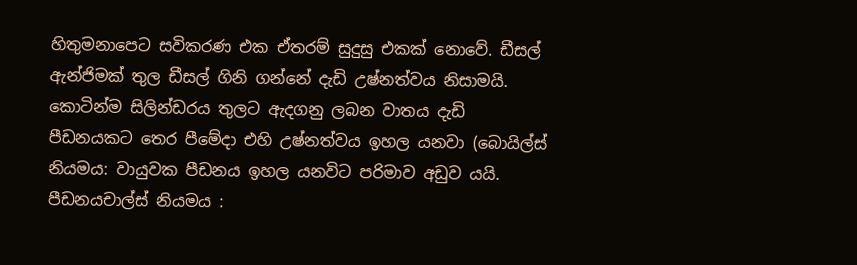හිතුමනාපෙට සවිකරණ එක ඒතරම් සුදුසු එකක් නොවේ. ඩීසල් ඇන්ජිමක් තුල ඩීසල් ගිනි ගන්නේ දැඩි උෂ්නත්වය නිසාමයි. කොටින්ම සිලින්ඩරය තුලට ඇදගනු ලබන වාතය දැඩි පීඩනයකට තෙර පීමේදා එහි උෂ්නත්වය ඉහල යනවා (බොයිල්ස් නියමය: වායුවක පීඩනය ඉහල යනවිට පරිමාව අඩුව යයි. පීඩනයචාල්ස් නියමය :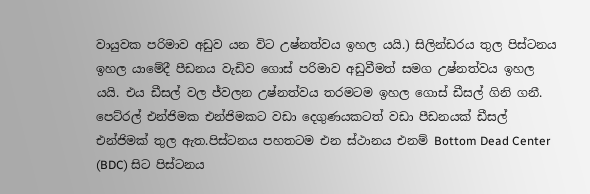වායුවක පරිමාව අඩුව යන විට උෂ්නත්වය ඉහල යයි.) සිලින්ඩරය තුල පිස්ටනය ඉහල යාමේදී පීඩනය වැඩිව ගොස් පරිමාව අඩුවීමත් සමග උෂ්නත්වය ඉහල යයි. එය ඩීසල් වල ජ්වලන උෂ්නත්වය තරමටම ඉහල ගොස් ඩීසල් ගිනි ගනී. පෙට්රල් එන්ජිමක එන්ජිමකට වඩා දෙගුණයකටත් වඩා පීඩනයක් ඩීසල් එන්ජිමක් තුල ඇත.පිස්ටනය පහතටම එන ස්ථානය එනම් Bottom Dead Center (BDC) සිට පිස්ටනය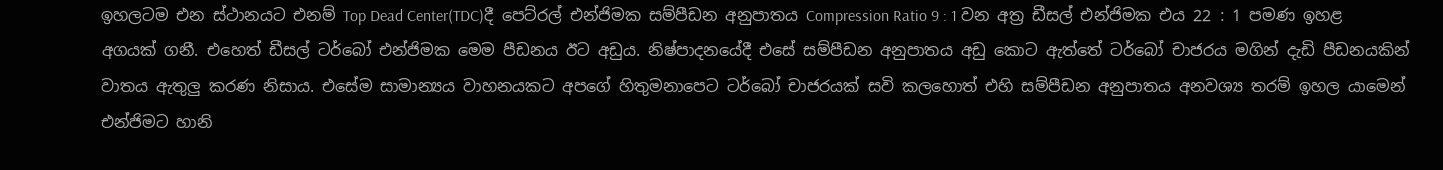ඉහලටම එන ස්ථානයට එනම් Top Dead Center(TDC)දී පෙට්රල් එන්ජිමක සම්පීඩන අනුපාතය Compression Ratio 9 : 1 වන අත්‍ර ඩීසල් එන්ජිමක එය 22 : 1 පමණ ඉහළ අගයක් ගනී. එහෙත් ඩීසල් ටර්බෝ එන්ජිමක මෙම පීඩනය ඊට අඩුය. නිෂ්පාදනයේදී එසේ සම්පීඩන අනුපාතය අඩු කොට ඇත්තේ ටර්බෝ චාජරය මගින් දැඩි පීඩනයකින් වාතය ඇතුලු කරණ නිසාය. එසේම සාමාන්‍යය වාහනයකට අපගේ හිතුමනාපෙට ටර්බෝ චාජරයක් සවි කලහොත් එහි සම්පීඩන අනුපාතය අනවශ්‍ය තරම් ඉහල යාමෙන් එන්ජිමට හානි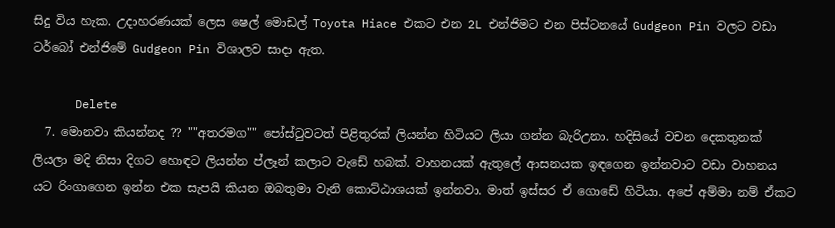සිදු විය හැක. උදාහරණයක් ලෙස ෂෙල් මොඩල් Toyota Hiace එකට එන 2L එන්ජිමට එන පිස්ටනයේ Gudgeon Pin වලට වඩා ටර්බෝ එන්ජිමේ Gudgeon Pin විශාලව සාදා ඇත.

      Delete
  7. මොනවා කියන්නද ?? ""අතරමග"" පෝස්ටුවටත් පිළිතුරක් ලියන්න හිටියට ලියා ගන්න බැරිඋනා. හදිසියේ වචන දෙකතුනක් ලියලා මදි නිසා දිගට හොඳට ලියන්න ප්ලෑන් කලාට වැඩේ හබක්. වාහනයක් ඇතුලේ ආසනයක ඉඳගෙන ඉන්නවාට වඩා වාහනය යට රිංගාගෙන ඉන්න එක සැපයි කියන ඔබතුමා වැනි කොට්ඨාශයක් ඉන්නවා. මාත් ඉස්සර ඒ ගොඩේ හිටියා. අපේ අම්මා නම් ඒකට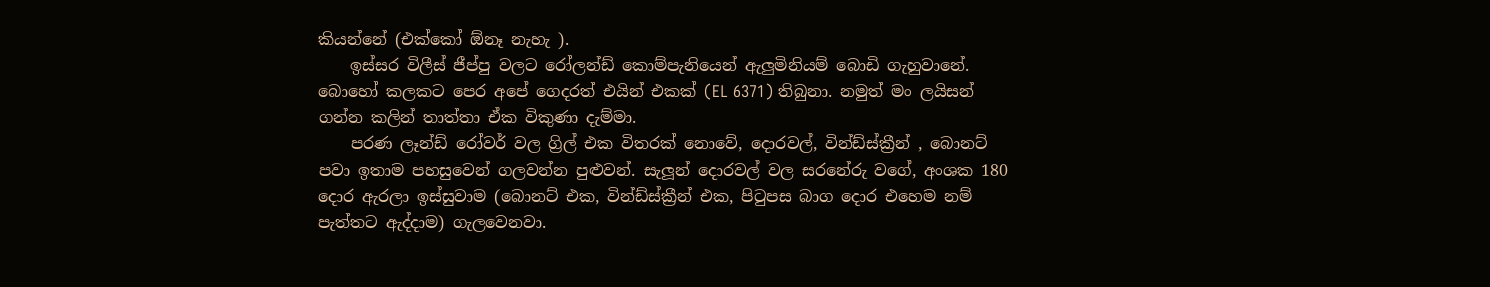කියන්නේ (එක්කෝ ඕනෑ නැහැ ).
    ඉස්සර විලීස් ජීප්පු වලට රෝලන්ඩ් කොම්පැනියෙන් ඇලුමිනියම් බොඩි ගැහුවානේ. බොහෝ කලකට පෙර අපේ ගෙදරත් එයින් එකක් (EL 6371) තිබුනා. නමුත් මං ලයිසන් ගන්න කලින් තාත්තා ඒක විකුණා දැම්මා.
    පරණ ලෑන්ඩ් රෝවර් වල ග්‍රිල් එක විතරක් නොවේ, දොරවල්, වින්ඩ්ස්ක්‍රීන් , බොනට් පවා ඉතාම පහසුවෙන් ගලවන්න පුළුවන්. සැලූන් දොරවල් වල සරනේරු වගේ, අංශක 180 දොර ඇරලා ඉස්සුවාම (බොනට් එක, වින්ඩ්ස්ක්‍රීන් එක, පිටුපස බාග දොර එහෙම නම් පැත්තට ඇද්දාම) ගැලවෙනවා.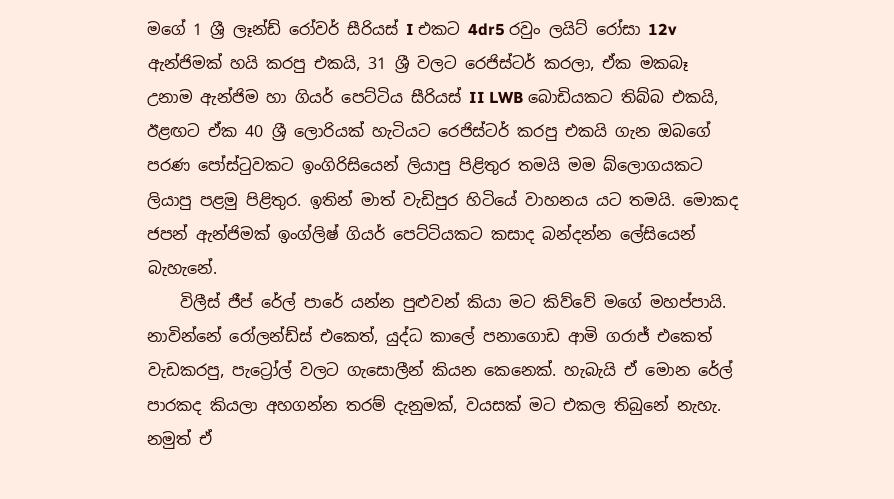මගේ 1 ශ්‍රී ලෑන්ඩ් රෝවර් සීරියස් I එකට 4dr5 රවුං ලයිට් රෝසා 12v ඇන්ජිමක් හයි කරපු එකයි, 31 ශ්‍රී වලට රෙජිස්ටර් කරලා, ඒක මකබෑ උනාම ඇන්ජිම හා ගියර් පෙට්ටිය සීරියස් II LWB බොඩියකට තිබ්බ එකයි, ඊළඟට ඒක 40 ශ්‍රී ලොරියක් හැටියට රෙජිස්ටර් කරපු එකයි ගැන ඔබගේ පරණ පෝස්ටුවකට ඉංගිරිසියෙන් ලියාපු පිළිතුර තමයි මම බ්ලොගයකට ලියාපු පළමු පිළිතුර. ඉතින් මාත් වැඩිපුර හිටියේ වාහනය යට තමයි. මොකද ජපන් ඇන්ජිමක් ඉංග්ලිෂ් ගියර් පෙට්ටියකට කසාද බන්දන්න ලේසියෙන් බැහැනේ.
    විලීස් ජීප් රේල් පාරේ යන්න පුළුවන් කියා මට කිව්වේ මගේ මහප්පායි. නාවින්නේ රෝලන්ඩ්ස් එකෙත්, යුද්ධ කාලේ පනාගොඩ ආමි ගරාජ් එකෙත් වැඩකරපු, පැට්‍රෝල් වලට ගැසොලීන් කියන කෙනෙක්. හැබැයි ඒ මොන රේල් පාරකද කියලා අහගන්න තරම් දැනුමක්, වයසක් මට එකල තිබුනේ නැහැ. නමුත් ඒ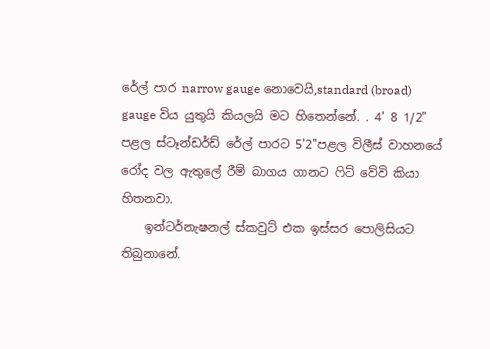රේල් පාර narrow gauge නොවෙයි,standard (broad) gauge විය යුතුයි කියලයි මට හිතෙන්නේ. . 4' 8 1/2" පළල ස්ටෑන්ඩර්ඩ් රේල් පාරට 5'2''පළල විලීස් වාහනයේ රෝද වල ඇතුලේ රීම් බාගය ගානට ෆිට් වේවි කියා හිතනවා.
    ඉන්ටර්නැෂනල් ස්කවුට් එක ඉස්සර පොලිසියට තිබුනානේ.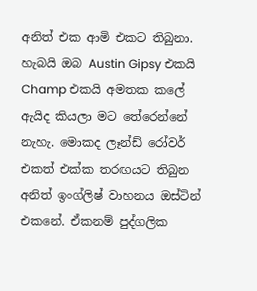අනිත් එක ආමි එකට තිබුනා. හැබයි ඔබ Austin Gipsy එකයි Champ එකයි අමතක කලේ ඇයිද කියලා මට තේරෙන්නේ නැහැ. මොකද ලෑන්ඩ් රෝවර් එකත් එක්ක තරඟයට තිබුන අනිත් ඉංග්ලිෂ් වාහනය ඔස්ටින් එකනේ. ඒකනම් පුද්ගලික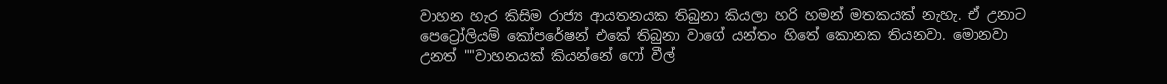වාහන හැර කිසිම රාජ්‍ය ආයතනයක තිබුනා කියලා හරි හමන් මතකයක් නැහැ. ඒ උනාට පෙට්‍රෝලියම් කෝපරේෂන් එකේ තිබුනා වාගේ යන්තං හිතේ කොනක තියනවා. මොනවා උනත් ""වාහනයක් කියන්නේ ෆෝ වීල්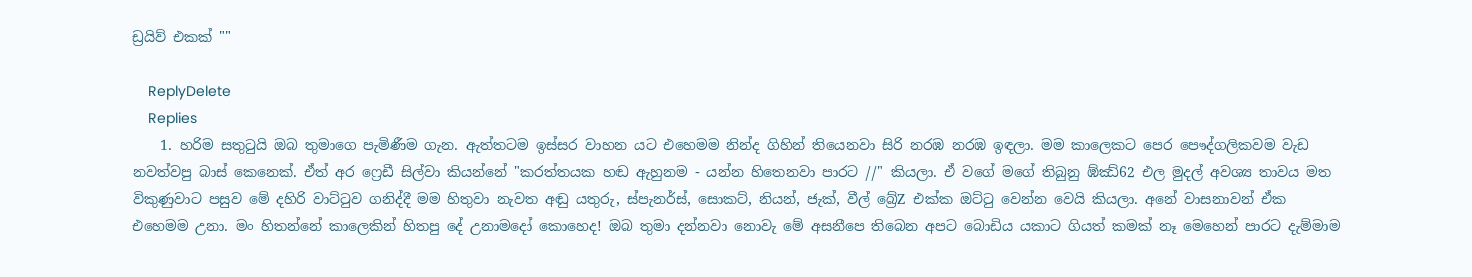ඩ්‍රයිව් එකක් ""

    ReplyDelete
    Replies
    1. හරිම සතුටුයි ඔබ තුමාගෙ පැමිණීම ගැන. ඇත්තටම ඉස්සර වාහන යට එහෙමම නින්ද ගිහින් තියෙනවා සිරි නරඹ නරඹ ඉඳලා. මම කාලෙකට පෙර පෞද්ගලිකවම වැඩ නවත්වපු බාස් කෙනෙක්. ඒත් අර ෆ්‍රෙඩී සිල්වා කියන්නේ "කරත්තයක හඬ ඇහුනම - යන්න හිතෙනවා පාරට //" කියලා. ඒ වගේ මගේ තිබුනු ඹ්ඣ්62 එල මුදල් අවශ්‍ය තාවය මත විකුණුවාට පසුව මේ දහිරි වාට්ටුව ගනිද්දී මම හිතුවා නැවත අඬු යතුරු, ස්පැනර්ස්, සොකට්, නියන්, ජැක්, වීල් බ්‍රේZ එක්ක ඔට්ටු වෙන්න වෙයි කියලා. අනේ වාසනාවන් ඒක එහෙමම උනා. මං හිතන්නේ කාලෙකින් හිතපු දේ උනාමදෝ කොහෙද! ඔබ තුමා දන්නවා නොවැ මේ අසනීපෙ තිබෙන අපට බොඩිය යකාට ගියත් කමක් නෑ මෙහෙන් පාරට දැම්මාම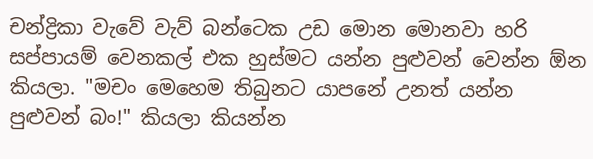චන්ද්‍රිකා වැවේ වැව් බන්ටෙක උඩ මොන මොනවා හරි සප්පායම් වෙනකල් එක හුස්මට යන්න පුළුවන් වෙන්න ඕන කියලා. "මචං මෙහෙම තිබුනට යාපනේ උනත් යන්න පුළුවන් බං!" කියලා කියන්න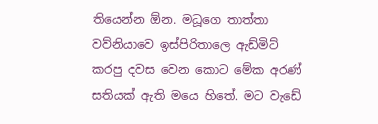තියෙන්න ඕන. මධූගෙ තාත්තා වව්නියාවෙ ඉස්පිරිතාලෙ ඇඩ්මිට් කරපු දවස වෙන කොට මේක අරණ් සතියක් ඇති මයෙ හිතේ. මට වැඩේ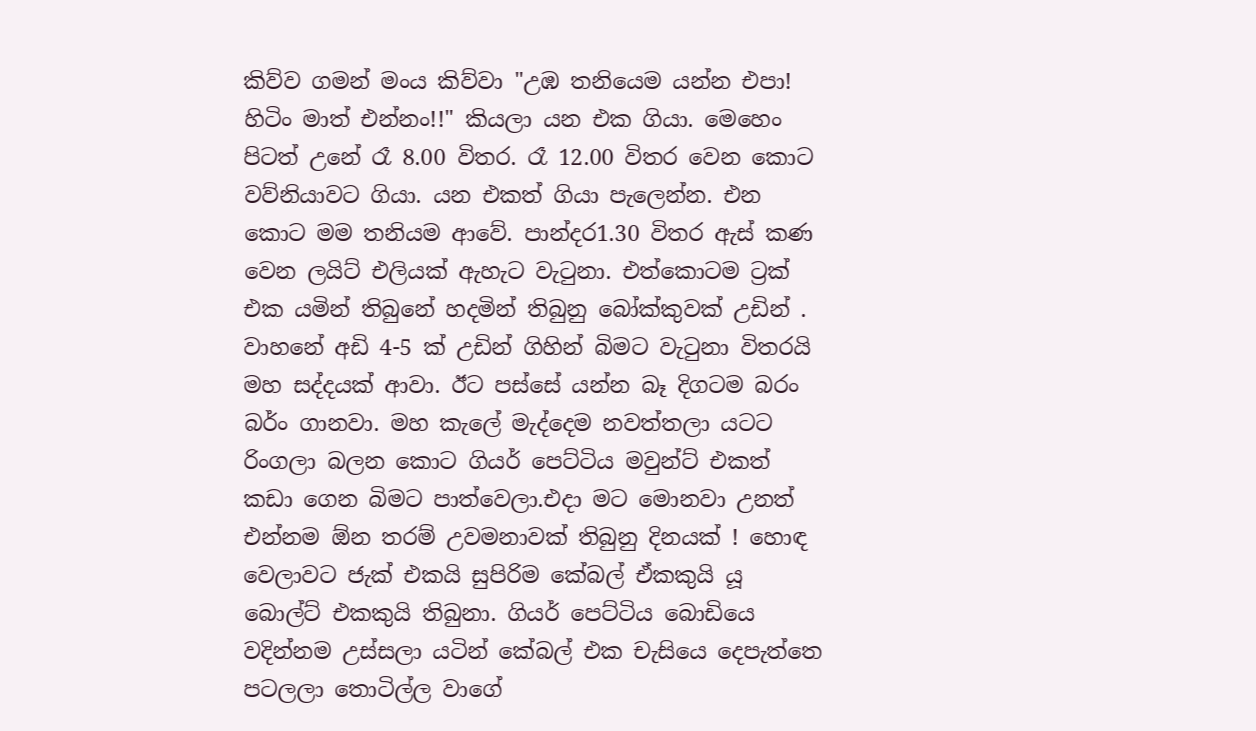කිව්ව ගමන් මංය කිව්වා "උඹ තනියෙම යන්න එපා! හිටිං මාත් එන්නං!!" කියලා යන එක ගියා. මෙහෙං පිටත් උනේ රෑ 8.00 විතර. රෑ 12.00 විතර වෙන කොට වව්නියාවට ගියා. යන එකත් ගියා පැලෙන්න. එන කොට මම තනියම ආවේ. පාන්දර1.30 විතර ඇස් කණ වෙන ලයිට් එලියක් ඇහැට වැටුනා. එත්කොටම ට්‍රක් එක යමින් තිබුනේ හදමින් තිබුනු බෝක්කුවක් උඩින් . වාහනේ අඩි 4-5 ක් උඩින් ගිහින් බිමට වැටුනා විතරයි මහ සද්දයක් ආවා. ඊට පස්සේ යන්න බෑ දිගටම බරං බර්ං ගානවා. මහ කැලේ මැද්දෙම නවත්තලා යටට රිංගලා බලන කොට ගියර් පෙට්ටිය මවුන්ට් එකත් කඩා ගෙන බිමට පාත්වෙලා.එදා මට මොනවා උනත් එන්නම ඕන තරම් උවමනාවක් තිබුනු දිනයක් ! හොඳ වෙලාවට ජැක් එකයි සුපිරිම කේබල් ඒකකුයි යූ බොල්ට් එකකුයි තිබුනා. ගියර් පෙට්ටිය බොඩියෙ වදින්නම උස්සලා යටින් කේබල් එක චැසියෙ දෙපැත්තෙ පටලලා තොටිල්ල වාගේ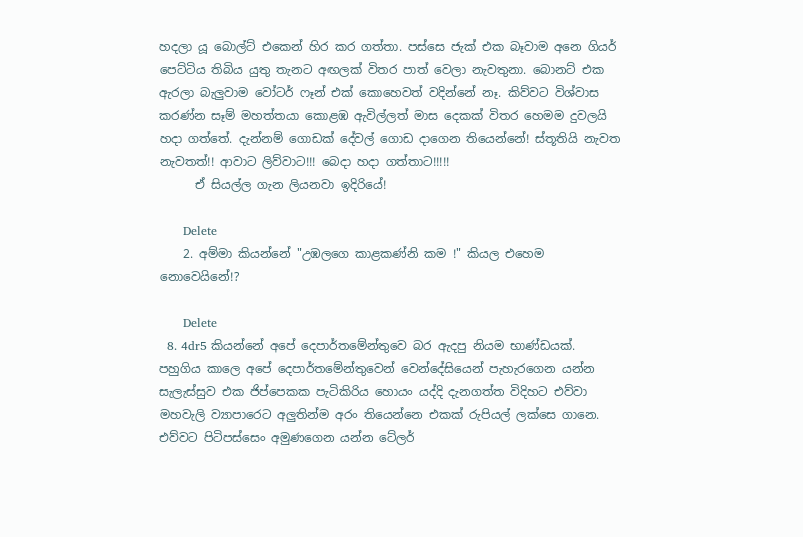හදලා යූ බොල්ට් එකෙන් හිර කර ගත්තා. පස්සෙ ජැක් එක බෑවාම අනෙ ගියර් පෙට්ටිය තිබිය යුතු තැනට අඟලක් විතර පාත් වෙලා නැවතුනා. බොනට් එක ඇරලා බැලුවාම වෝටර් ෆෑන් එක් කොහෙවත් වදින්නේ නෑ. කිව්වට විශ්වාස කරණ්න සෑම් මහත්තයා කොළඹ ඇවිල්ලත් මාස දෙකක් විතර හෙමම දුවලයි හදා ගත්තේ. දැන්නම් ගොඩක් දේවල් ගොඩ දාගෙන තියෙන්නේ! ස්තූතියි නැවත නැවතත්!! ආවාට ලිව්වාට!!! බෙදා හදා ගත්තාට!!!!!
      ඒ සියල්ල ගැන ලියනවා ඉදිරියේ!

      Delete
    2. අම්මා කියන්නේ "උඹලගෙ කාළකණ්නි කම !" කියල එහෙම නොවෙයිනේ!?

      Delete
  8. 4dr5 කියන්නේ අපේ දෙපාර්තමේන්තුවෙ බර ඇදපු නියම භාණ්ඩයක්. පහුගිය කාලෙ අපේ දෙපාර්තමේන්තුවෙන් වෙන්දේසියෙන් පැහැරගෙන යන්න සැලැස්සුව එක ජිප්පෙකක පැටිකිරිය හොයං යද්දි දැනගත්ත විදිහට එව්වා මහවැලි ව්‍යාපාරෙට අලුතින්ම අරං තියෙන්නෙ එකක් රුපියල් ලක්සෙ ගානෙ. එව්වට පිටිපස්සෙං අමුණගෙන යන්න ටේලර්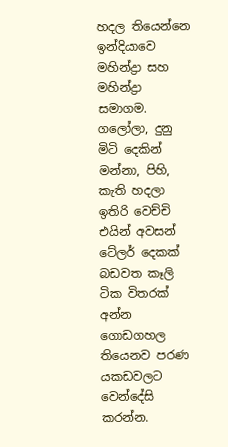හදල තියෙන්නෙ ඉන්දියාවෙ මහින්ද්‍රා සහ මහින්ද්‍රා සමාගම. ගලෝලා, දුනු මිටි දෙකින් මන්නා, පිහි, කැති හදලා ඉතිරි වෙච්චි එයින් අවසන් ටේලර් දෙකක් බඩවත කෑලි ටික විතරක් අන්න ගොඩගහල තියෙනව පරණ යකඩවලට වෙන්දේසි කරන්න.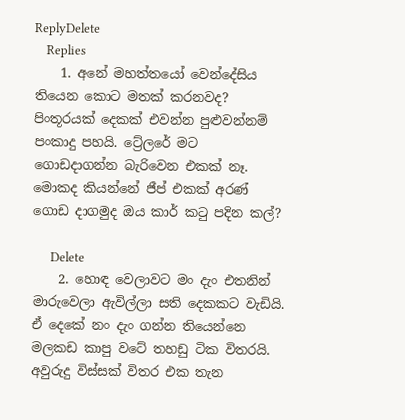ReplyDelete
    Replies
    1. අනේ මහත්තයෝ වෙන්දේසිය තියෙන කොට මතක් කරනවද? පිංතූරයක් දෙකක් එවන්න පුළුවන්නම් පංකාදු පහයි. ට්‍රේලරේ මට ගොඩදාගන්න බැරිවෙන එකක් නෑ. මොකද කියන්නේ ජීප් එකක් අරණ් ගොඩ දාගමුද ඔය කාර් කටු පදින කල්?

      Delete
    2. හොඳ වෙලාවට මං දැං එතනින් මාරුවෙලා ඇවිල්ලා සති දෙකකට වැඩියි. ඒ දෙකේ නං දැං ගන්න තියෙන්නෙ මලකඩ කාපු වටේ තහඩු ටික විතරයි. අවුරුදු විස්සක් විතර එක තැන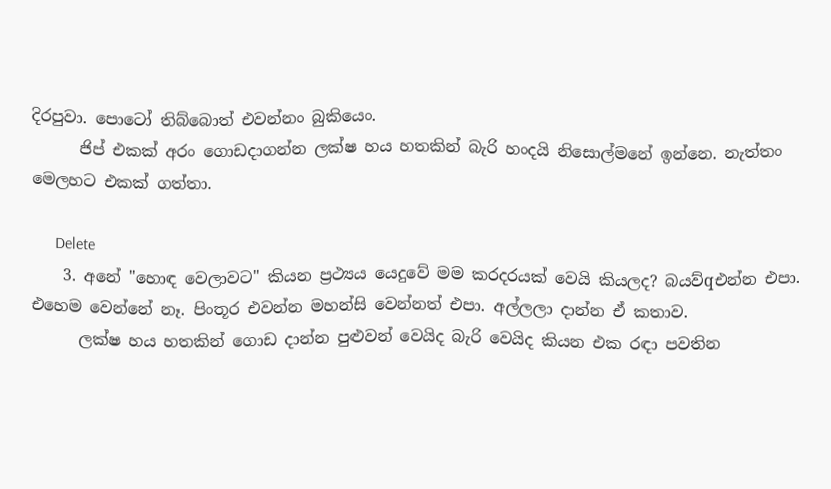දිරපුවා. පොටෝ තිබ්බොත් එවන්නං බුකියෙං.
      ජිප් එකක් අරං ගොඩදාගන්න ලක්ෂ හය හතකින් බැරි හංදයි නිසොල්මනේ ඉන්නෙ. නැත්තං මෙලහට එකක් ගත්තා.

      Delete
    3. අනේ "හොඳ වෙලාවට" කියන ප්‍රථ්‍යය යෙදුවේ මම කරදරයක් වෙයි කියලද? බයව්qඑන්න එපා. එහෙම වෙන්නේ නෑ. පිංතූර එවන්න මහන්සි වෙන්නත් එපා. අල්ලලා දාන්න ඒ කතාව.
      ලක්ෂ හය හතකින් ගොඩ දාන්න පුළුවන් වෙයිද බැරි වෙයිද කියන එක රඳා පවතින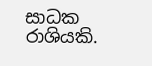සාධක රාශියකි.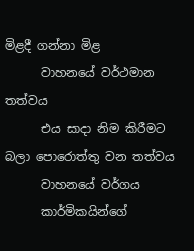මිළදී ගන්නා මිළ
      වාහනයේ වර්ථමාන තත්වය
      එය සාදා නිම කිරීමට බලා පොරොත්තු වන තත්වය
      වාහනයේ වර්ගය
      කාර්මිකයින්ගේ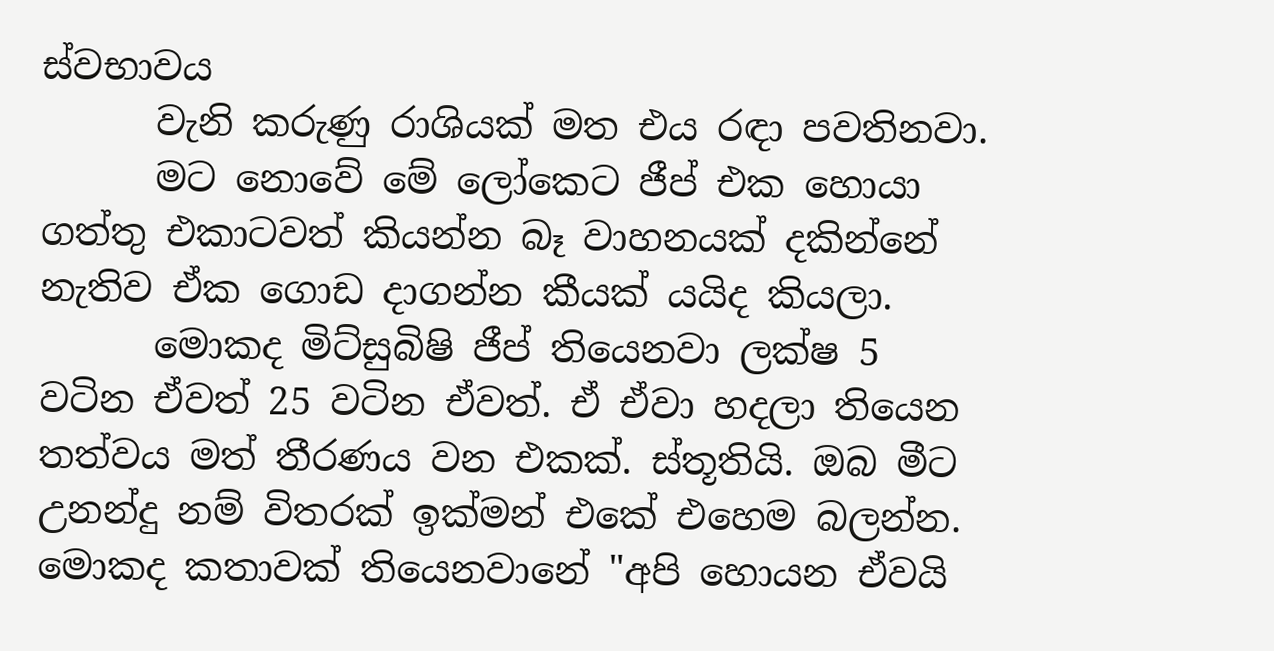ස්වභාවය
      වැනි කරුණු රාශියක් මත එය රඳා පවතිනවා.
      මට නොවේ මේ ලෝකෙට ජීප් එක හොයා ගත්තු එකාටවත් කියන්න බෑ වාහනයක් දකින්නේ නැතිව ඒක ගොඩ දාගන්න කීයක් යයිද කියලා.
      මොකද මිට්සුබිෂි ජීප් තියෙනවා ලක්ෂ 5 වටින ඒවත් 25 වටින ඒවත්. ඒ ඒවා හදලා තියෙන තත්වය මත් තීරණය වන එකක්. ස්තූතියි. ඔබ මීට උනන්දු නම් විතරක් ඉක්මන් එකේ එහෙම බලන්න. මොකද කතාවක් තියෙනවානේ "අපි හොයන ඒවයි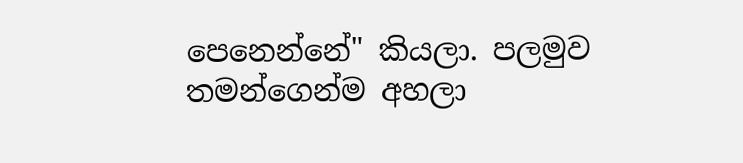පෙනෙන්නේ" කියලා. පලමුව තමන්ගෙන්ම අහලා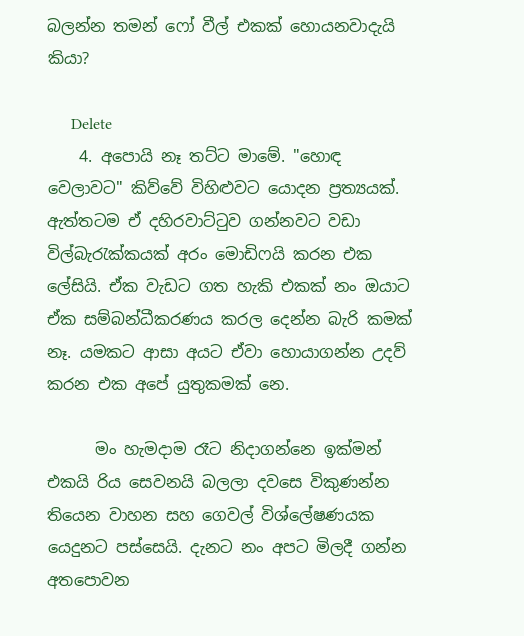බලන්න තමන් ෆෝ වීල් එකක් හොයනවාදැයි කියා?

      Delete
    4. අපොයි නෑ තට්ට මාමේ. "හොඳ වෙලාවට" කිව්වේ විහිළුවට යොදන ප්‍රත්‍යයක්. ඇත්තටම ඒ දහිරවාට්ටුව ගන්නවට වඩා විල්බැරැක්කයක් අරං මොඩිෆයි කරන එක ලේසියි. ඒක වැඩට ගත හැකි එකක් නං ඔයාට ඒක සම්බන්ධීකරණය කරල දෙන්න බැරි කමක් නෑ. යමකට ආසා අයට ඒවා හොයාගන්න උදව් කරන එක අපේ යුතුකමක් නෙ.

      මං හැමදාම රෑට නිදාගන්නෙ ඉක්මන් එකයි රිය සෙවනයි බලලා දවසෙ විකුණන්න තියෙන වාහන සහ ගෙවල් විශ්ලේෂණයක යෙදුනට පස්සෙයි. දැනට නං අපට මිලදී ගන්න අතපොවන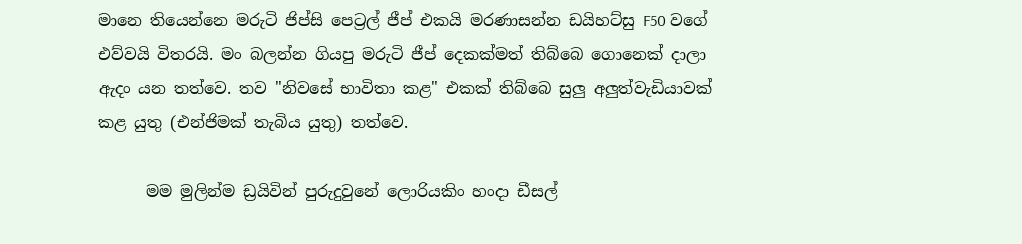මානෙ තියෙන්නෙ මරුටි ජිප්සි පෙට්‍රල් ජීප් එකයි මරණාසන්න ඩයිහට්සු F50 වගේ එව්වයි විතරයි. මං බලන්න ගියපු මරුටි ජීප් දෙකක්මත් තිබ්බෙ ගොනෙක් දාලා ඇදං යන තත්වෙ. තව "නිවසේ භාවිතා කළ" එකක් තිබ්බෙ සුලු අලුත්වැඩියාවක් කළ යුතු (එන්ජිමක් තැබිය යුතු) තත්වෙ.

      මම මුලින්ම ඩ්‍රයිවින් පුරුදුවුනේ ලොරියකිං හංදා ඩීසල්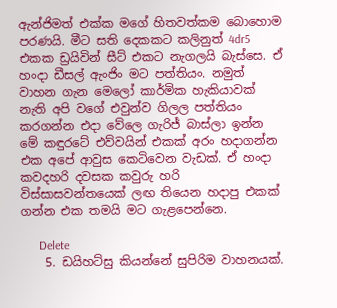ඇන්ජිමත් එක්ක මගේ හිතවත්කම බොහොම පරණයි. මීට සති දෙකකට කලිනුත් 4dr5 එකක ඩ්‍රයිවින් සීට් එකට නැගලයි බැස්සෙ. ඒ හංදා ඩීසල් ඇංජිං මට පත්තියං. නමුත් වාහන ගැන මෙලෝ කාර්මික හැකියාවක් නැති අපි වගේ එවුන්ව ගිලල පත්තියං කරගන්න එදා වේලෙ ගැරිජ් බාස්ලා ඉන්න මේ කඳුරටේ එව්වයින් එකක් අරං හදාගන්න එක අපේ ආවුස කෙටිවෙන වැඩක්. ඒ හංදා කවදහරි දවසක කවුරු හරි විස්සාසවන්තයෙක් ලඟ තියෙන හදාපු එකක් ගන්න එක තමයි මට ගැළපෙන්නෙ.

      Delete
    5. ඩයිහට්සු කියන්නේ සුපිරිම වාහනයක්.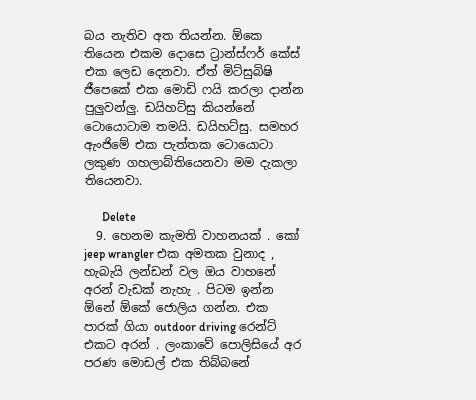බය නැතිව අත තියන්න. ඕකෙ තියෙන එකම දොසෙ ට්‍රාන්ස්ෆර් කේස් එක ලෙඩ දෙනවා. ඒත් මිට්සුබිෂි ජීපෙකේ එක මොඩි ෆයි කරලා දාන්න පුලුවන්ලු. ඩයිහට්සු කියන්නේ ටොයොටාම තමයි. ඩයිහට්සු. සමහර ඇංජිමේ එක පැත්තක ටොයොටා ලකුණ ගහලාබ්තියෙනවා මම දැකලා තියෙනවා.

      Delete
  9. හෙනම කැමති වාහනයක් . කෝ jeep wrangler එක අමතක වුනාද , හැබැයි ලන්ඩන් වල ඔය වාහනේ අරන් වැඩක් නැහැ . පිටම ඉන්න ඕනේ ඕකේ ජොලිය ගන්න. එක පාරක් ගියා outdoor driving රෙන්ට් එකට අරන් . ලංකාවේ පොලිසියේ අර පරණ මොඩල් එක තිබ්බනේ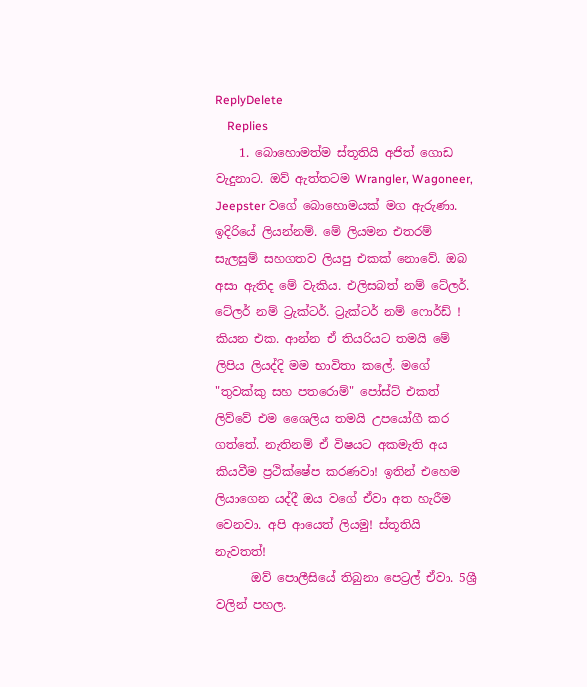ReplyDelete
    Replies
    1. බොහොමත්ම ස්තූතියි අජිත් ගොඩ වැදුනාට. ඔව් ඇත්තටම Wrangler, Wagoneer, Jeepster වගේ බොහොමයක් මග ඇරුණා. ඉදිරියේ ලියන්නම්. මේ ලියමන එතරම් සැලසුම් සහගතව ලියපු එකක් නොවේ. ඔබ අසා ඇතිද මේ වැකිය. එලිසබත් නම් ටේලර්. ටේලර් නම් ට්‍රැක්ටර්. ට්‍රැක්ටර් නම් ෆොර්ඩ් ! කියන එක. ආන්න ඒ තියරියට තමයි මේ ලිපිය ලියද්දි මම භාවිතා කලේ. මගේ "තුවක්කු සහ පතරොම්" පෝස්ට් එකත් ලිව්වේ එම ශෛලිය තමයි උපයෝගී කර ගත්තේ. නැතිනම් ඒ විෂයට අකමැති අය කියවීම ප්‍රථික්ෂේප කරණවා! ඉතින් එහෙම ලියාගෙන යද්දී ඔය වගේ ඒවා අත හැරීම වෙනවා. අපි ආයෙත් ලියමු! ස්තූතියි නැවතත්!
      ඔව් පොලීසියේ තිබුනා පෙට්‍රල් ඒවා. 5ශ්‍රී වලින් පහල.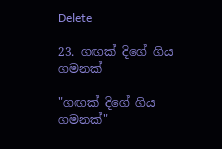Delete

23. ගඟක් දිගේ ගිය ගමනක්

"ගඟක් දිගේ ගිය ගමනක්"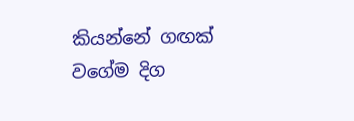කියන්නේ ගඟක් වගේම දිග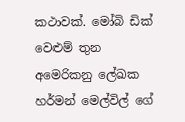කථාවක්. මෝබි ඩික් වෙළුම් තුන අමෙරිකනු ලේඛක හර්මන් මෙල්විල් ගේ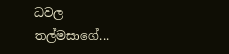ධවල තල්මසාගේ...